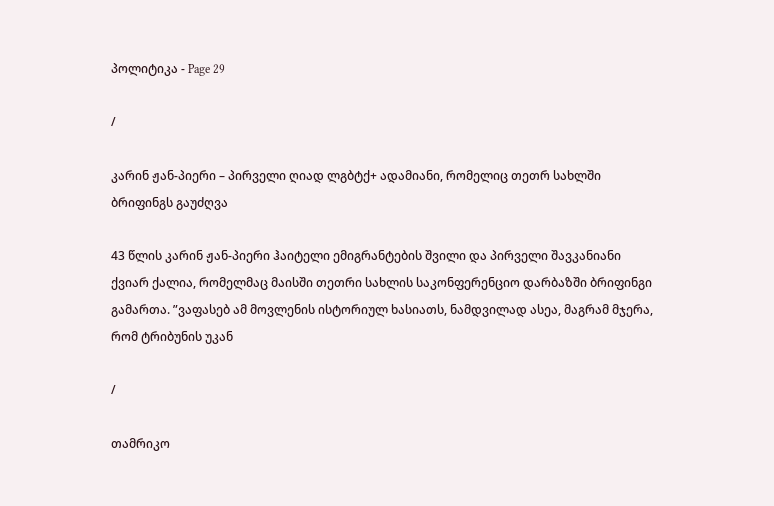პოლიტიკა - Page 29

/

კარინ ჟან-პიერი – პირველი ღიად ლგბტქ+ ადამიანი, რომელიც თეთრ სახლში ბრიფინგს გაუძღვა

43 წლის კარინ ჟან-პიერი ჰაიტელი ემიგრანტების შვილი და პირველი შავკანიანი ქვიარ ქალია, რომელმაც მაისში თეთრი სახლის საკონფერენციო დარბაზში ბრიფინგი გამართა. ”ვაფასებ ამ მოვლენის ისტორიულ ხასიათს, ნამდვილად ასეა, მაგრამ მჯერა, რომ ტრიბუნის უკან

/

თამრიკო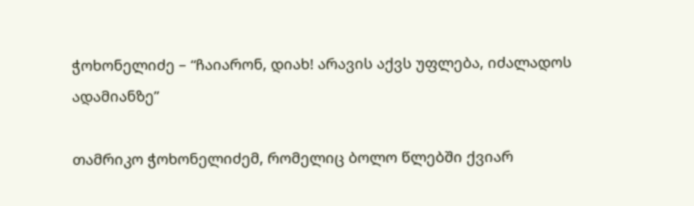ჭოხონელიძე – “ჩაიარონ, დიახ! არავის აქვს უფლება, იძალადოს ადამიანზე”

თამრიკო ჭოხონელიძემ, რომელიც ბოლო წლებში ქვიარ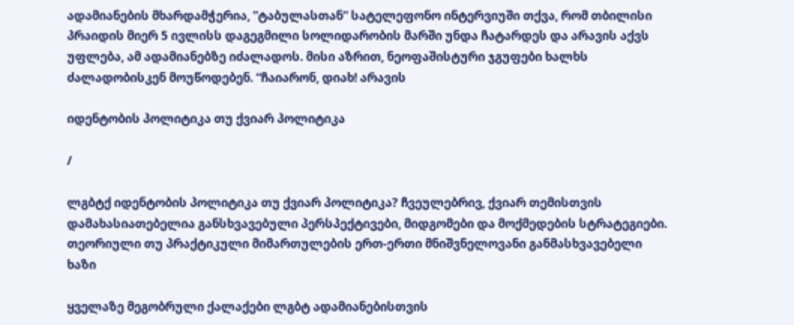ადამიანების მხარდამჭერია, ”ტაბულასთან” სატელეფონო ინტერვიუში თქვა, რომ თბილისი პრაიდის მიერ 5 ივლისს დაგეგმილი სოლიდარობის მარში უნდა ჩატარდეს და არავის აქვს უფლება, ამ ადამიანებზე იძალადოს. მისი აზრით, ნეოფაშისტური ჯგუფები ხალხს ძალადობისკენ მოუწოდებენ. “ჩაიარონ, დიახ! არავის

იდენტობის პოლიტიკა თუ ქვიარ პოლიტიკა

/

ლგბტქ იდენტობის პოლიტიკა თუ ქვიარ პოლიტიკა? ჩვეულებრივ, ქვიარ თემისთვის დამახასიათებელია განსხვავებული პერსპექტივები, მიდგომები და მოქმედების სტრატეგიები. თეორიული თუ პრაქტიკული მიმართულების ერთ-ერთი მნიშვნელოვანი განმასხვავებელი ხაზი

ყველაზე მეგობრული ქალაქები ლგბტ ადამიანებისთვის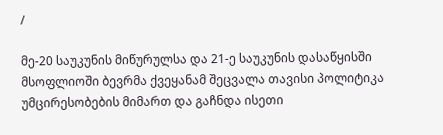/

მე-20 საუკუნის მიწურულსა და 21-ე საუკუნის დასაწყისში მსოფლიოში ბევრმა ქვეყანამ შეცვალა თავისი პოლიტიკა უმცირესობების მიმართ და გაჩნდა ისეთი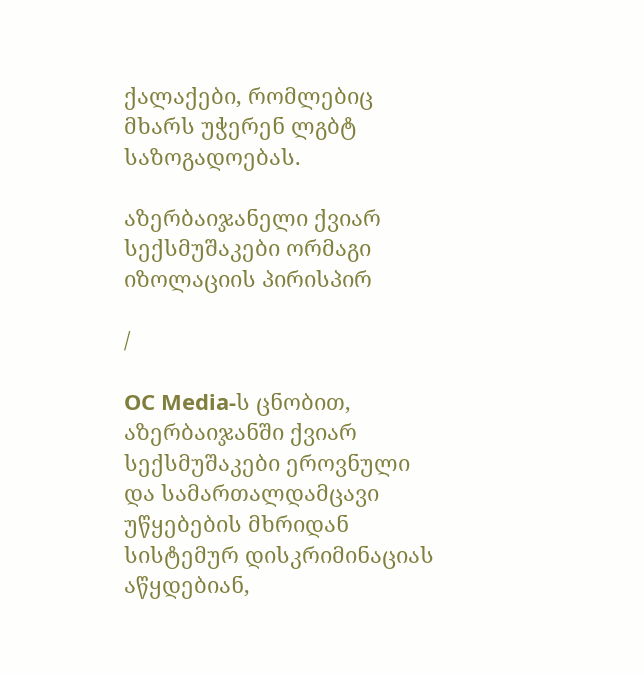ქალაქები, რომლებიც მხარს უჭერენ ლგბტ საზოგადოებას.

აზერბაიჯანელი ქვიარ სექსმუშაკები ორმაგი იზოლაციის პირისპირ

/

OC Media-ს ცნობით, აზერბაიჯანში ქვიარ სექსმუშაკები ეროვნული და სამართალდამცავი უწყებების მხრიდან სისტემურ დისკრიმინაციას აწყდებიან,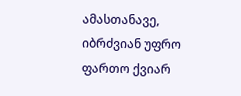ამასთანავე, იბრძვიან უფრო ფართო ქვიარ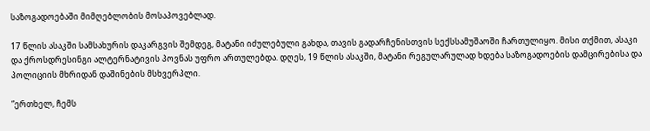საზოგადოებაში მიმღებლობის მოსაპოვებლად.

17 წლის ასაკში სამსახურის დაკარგვის შემდეგ, მატანი იძულებული გახდა, თავის გადარჩენისთვის სექსსამუშაოში ჩართულიყო. მისი თქმით, ასაკი და ქროსდრესინგი ალტერნატივის პოვნას უფრო ართულებდა. დღეს, 19 წლის ასაკში, მატანი რეგულარულად ხდება საზოგადოების დამცირებისა და პოლიციის მხრიდან დაშინების მსხვერპლი.

“ერთხელ, ჩემს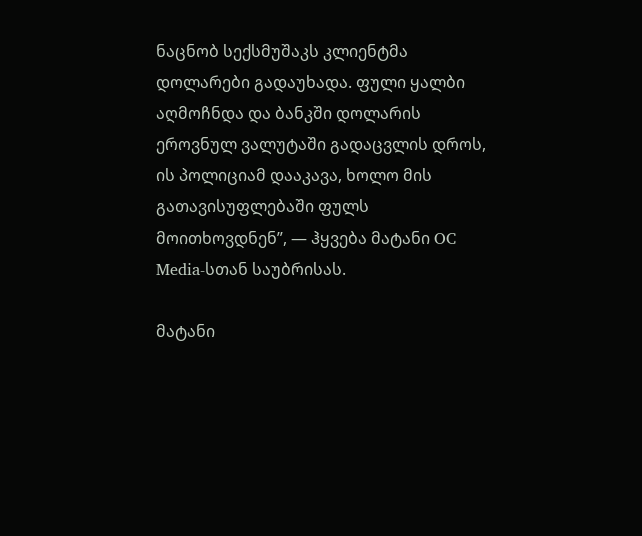ნაცნობ სექსმუშაკს კლიენტმა დოლარები გადაუხადა. ფული ყალბი აღმოჩნდა და ბანკში დოლარის ეროვნულ ვალუტაში გადაცვლის დროს, ის პოლიციამ დააკავა, ხოლო მის გათავისუფლებაში ფულს მოითხოვდნენ”, — ჰყვება მატანი OC Media-სთან საუბრისას.

მატანი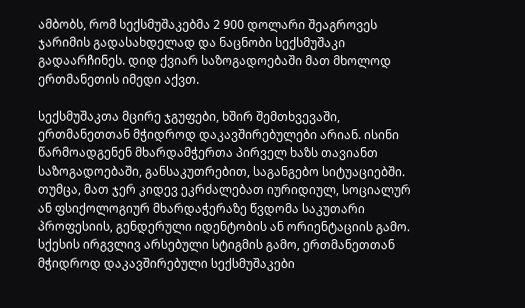ამბობს, რომ სექსმუშაკებმა 2 900 დოლარი შეაგროვეს ჯარიმის გადასახდელად და ნაცნობი სექსმუშაკი გადაარჩინეს. დიდ ქვიარ საზოგადოებაში მათ მხოლოდ ერთმანეთის იმედი აქვთ.

სექსმუშაკთა მცირე ჯგუფები, ხშირ შემთხვევაში, ერთმანეთთან მჭიდროდ დაკავშირებულები არიან. ისინი წარმოადგენენ მხარდამჭერთა პირველ ხაზს თავიანთ საზოგადოებაში, განსაკუთრებით, საგანგებო სიტუაციებში. თუმცა, მათ ჯერ კიდევ ეკრძალებათ იურიდიულ, სოციალურ ან ფსიქოლოგიურ მხარდაჭერაზე წვდომა საკუთარი პროფესიის, გენდერული იდენტობის ან ორიენტაციის გამო. სქესის ირგვლივ არსებული სტიგმის გამო, ერთმანეთთან მჭიდროდ დაკავშირებული სექსმუშაკები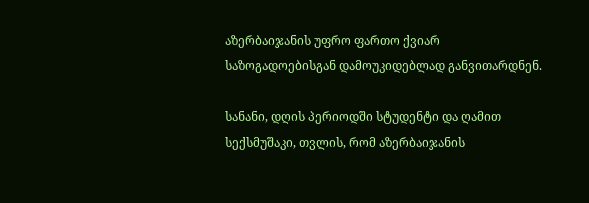აზერბაიჯანის უფრო ფართო ქვიარ საზოგადოებისგან დამოუკიდებლად განვითარდნენ.

სანანი, დღის პერიოდში სტუდენტი და ღამით სექსმუშაკი, თვლის, რომ აზერბაიჯანის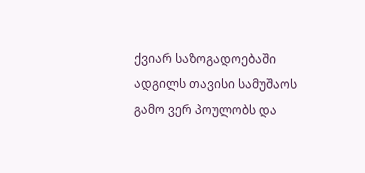ქვიარ საზოგადოებაში ადგილს თავისი სამუშაოს გამო ვერ პოულობს და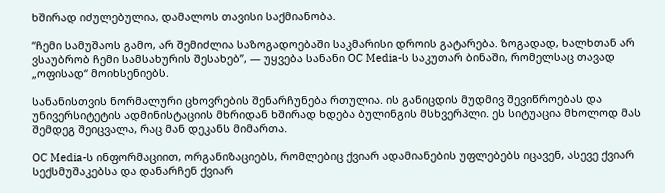ხშირად იძულებულია, დამალოს თავისი საქმიანობა.

“ჩემი სამუშაოს გამო, არ შემიძლია საზოგადოებაში საკმარისი დროის გატარება. ზოგადად, ხალხთან არ ვსაუბრობ ჩემი სამსახურის შესახებ”, — უყვება სანანი OC Media-ს საკუთარ ბინაში, რომელსაც თავად „ოფისად“ მოიხსენიებს.

სანანისთვის ნორმალური ცხოვრების შენარჩუნება რთულია. ის განიცდის მუდმივ შევიწროებას და უნივერსიტეტის ადმინისტაციის მხრიდან ხშირად ხდება ბულინგის მსხვერპლი. ეს სიტუაცია მხოლოდ მას შემდეგ შეიცვალა, რაც მან დეკანს მიმართა.

OC Media-ს ინფორმაციით, ორგანიზაციებს, რომლებიც ქვიარ ადამიანების უფლებებს იცავენ, ასევე ქვიარ სექსმუშაკებსა და დანარჩენ ქვიარ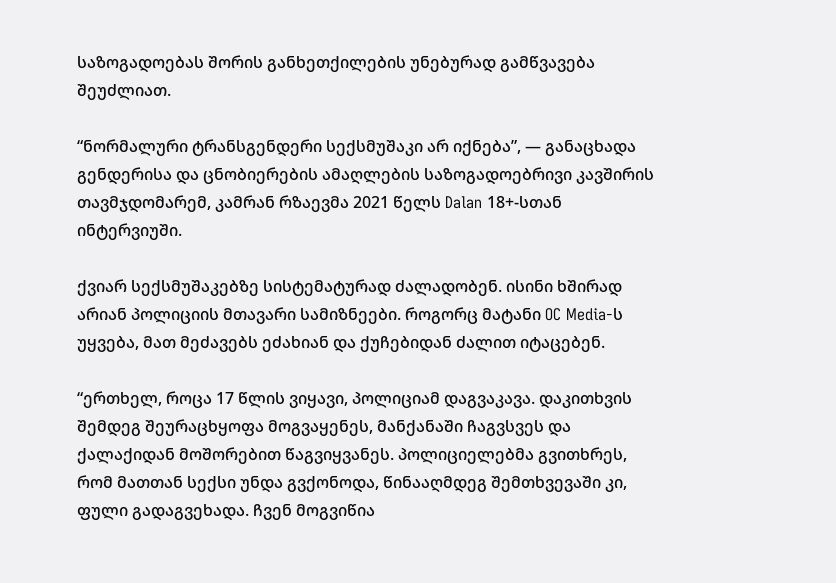საზოგადოებას შორის განხეთქილების უნებურად გამწვავება შეუძლიათ.

“ნორმალური ტრანსგენდერი სექსმუშაკი არ იქნება”, — განაცხადა გენდერისა და ცნობიერების ამაღლების საზოგადოებრივი კავშირის თავმჯდომარემ, კამრან რზაევმა 2021 წელს Dalan 18+-სთან ინტერვიუში.

ქვიარ სექსმუშაკებზე სისტემატურად ძალადობენ. ისინი ხშირად არიან პოლიციის მთავარი სამიზნეები. როგორც მატანი OC Media-ს უყვება, მათ მეძავებს ეძახიან და ქუჩებიდან ძალით იტაცებენ.

“ერთხელ, როცა 17 წლის ვიყავი, პოლიციამ დაგვაკავა. დაკითხვის შემდეგ შეურაცხყოფა მოგვაყენეს, მანქანაში ჩაგვსვეს და ქალაქიდან მოშორებით წაგვიყვანეს. პოლიციელებმა გვითხრეს, რომ მათთან სექსი უნდა გვქონოდა, წინააღმდეგ შემთხვევაში კი, ფული გადაგვეხადა. ჩვენ მოგვიწია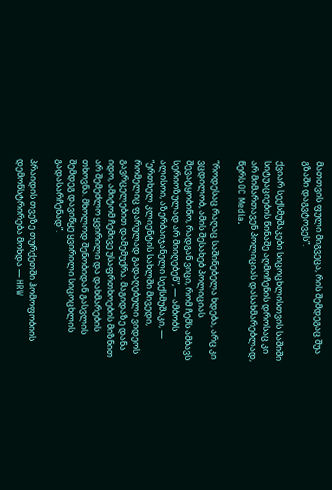მათთვის ფული მიგვეცა, რის შემდეგაც შუა გზაში დაგვტოვეს”.

ქვიარ სექსმუშაკები სიცოცხლისთვის საშიში სიტუაციების წინაშე აღმოჩენის დროსაც კი არ მიმართავენ პოლიციას დასახმარებლად, წერს OC Media.

“როდესაც რაღაც საშინებელა ხდება, არც კი ვცდილობ, ამის შესახებ პოლიციას შევატყობინო, რადგან ვიცი, რომ ჩემს ამბავს სერიოზულად არ მიიღებენ”, — ამბობს ალისოი, აზერბაიჯანელი სექსმუშაკი, — “ერთხელ კლიენტის სახლში მივედი, რომელიც ფარულად გადაღებული ვიდეოს გავრცელებით დამემუქრა. მაგიდაზე დანა იდო, ამიტომ ჩემივე უსაფრთხოების მიზნით არ შემეძლო ყვირილი და დახმარების თხოვნა. მხოლოდ შენობიდან გასვლის შემდეგ დავიწყე ყვირილი სიცოცხლის გადასარჩენად”.

პრაიდის თვეზე თურქეთში ჰომოფობიის დემონსტრირება მოხდა — HRW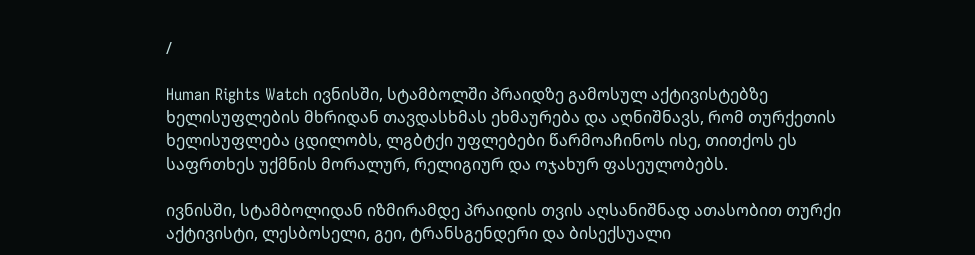/

Human Rights Watch ივნისში, სტამბოლში პრაიდზე გამოსულ აქტივისტებზე ხელისუფლების მხრიდან თავდასხმას ეხმაურება და აღნიშნავს, რომ თურქეთის ხელისუფლება ცდილობს, ლგბტქი უფლებები წარმოაჩინოს ისე, თითქოს ეს საფრთხეს უქმნის მორალურ, რელიგიურ და ოჯახურ ფასეულობებს.

ივნისში, სტამბოლიდან იზმირამდე პრაიდის თვის აღსანიშნად ათასობით თურქი აქტივისტი, ლესბოსელი, გეი, ტრანსგენდერი და ბისექსუალი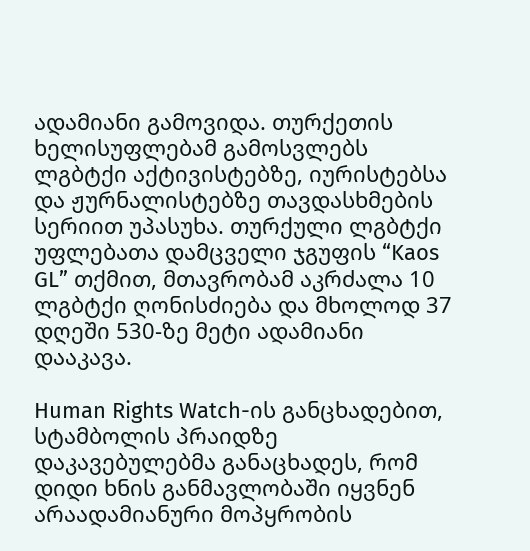ადამიანი გამოვიდა. თურქეთის ხელისუფლებამ გამოსვლებს ლგბტქი აქტივისტებზე, იურისტებსა და ჟურნალისტებზე თავდასხმების სერიით უპასუხა. თურქული ლგბტქი უფლებათა დამცველი ჯგუფის “Kaos GL” თქმით, მთავრობამ აკრძალა 10 ლგბტქი ღონისძიება და მხოლოდ 37 დღეში 530-ზე მეტი ადამიანი დააკავა.

Human Rights Watch-ის განცხადებით, სტამბოლის პრაიდზე დაკავებულებმა განაცხადეს, რომ დიდი ხნის განმავლობაში იყვნენ არაადამიანური მოპყრობის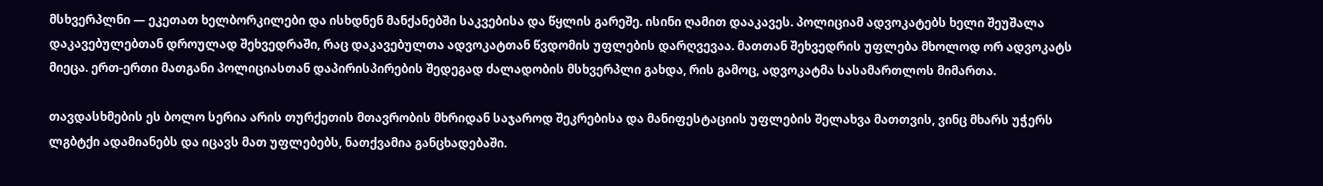მსხვერპლნი — ეკეთათ ხელბორკილები და ისხდნენ მანქანებში საკვებისა და წყლის გარეშე. ისინი ღამით დააკავეს. პოლიციამ ადვოკატებს ხელი შეუშალა დაკავებულებთან დროულად შეხვედრაში, რაც დაკავებულთა ადვოკატთან წვდომის უფლების დარღვევაა. მათთან შეხვედრის უფლება მხოლოდ ორ ადვოკატს მიეცა. ერთ-ერთი მათგანი პოლიციასთან დაპირისპირების შედეგად ძალადობის მსხვერპლი გახდა, რის გამოც, ადვოკატმა სასამართლოს მიმართა.

თავდასხმების ეს ბოლო სერია არის თურქეთის მთავრობის მხრიდან საჯაროდ შეკრებისა და მანიფესტაციის უფლების შელახვა მათთვის, ვინც მხარს უჭერს ლგბტქი ადამიანებს და იცავს მათ უფლებებს, ნათქვამია განცხადებაში.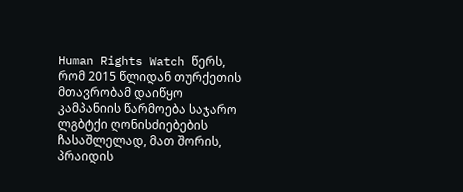Human Rights Watch წერს, რომ 2015 წლიდან თურქეთის მთავრობამ დაიწყო კამპანიის წარმოება საჯარო ლგბტქი ღონისძიებების ჩასაშლელად, მათ შორის, პრაიდის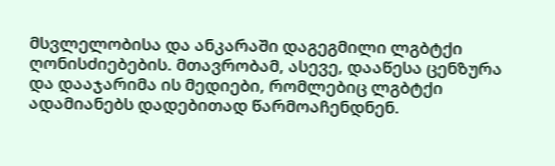მსვლელობისა და ანკარაში დაგეგმილი ლგბტქი ღონისძიებების. მთავრობამ, ასევე, დააწესა ცენზურა და დააჯარიმა ის მედიები, რომლებიც ლგბტქი ადამიანებს დადებითად წარმოაჩენდნენ.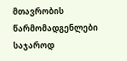მთავრობის წარმომადგენლები საჯაროდ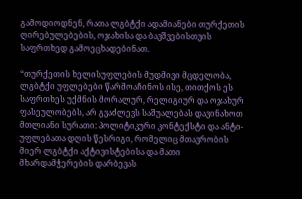გამოდიოდნენ, რათა ლგბტქი ადამიანები თურქეთის ღირებულებების, ოჯახისა და ბავშვებისთვის საფრთხედ გამოეცხადებინათ.

“თურქეთის ხელისუფლების მუდმივი მცდელობა, ლგბტქი უფლებები წარმოაჩინოს ისე, თითქოს ეს საფრთხეს უქმნის მორალურ, რელიგიურ და ოჯახურ ფასეულობებს, არ გვაძლევს საშუალებას დავინახოთ მთლიანი სურათი: პოლიტიკური კონტექსტი და ანტი-უფლებათა დღის წესრიგი, რომელიც მთავრობის მიერ ლგბტქი აქტივისტებისა და მათი მხარდამჭერების დარბევას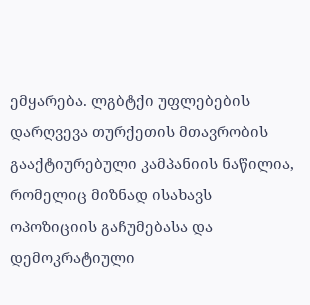ემყარება. ლგბტქი უფლებების დარღვევა თურქეთის მთავრობის გააქტიურებული კამპანიის ნაწილია, რომელიც მიზნად ისახავს ოპოზიციის გაჩუმებასა და დემოკრატიული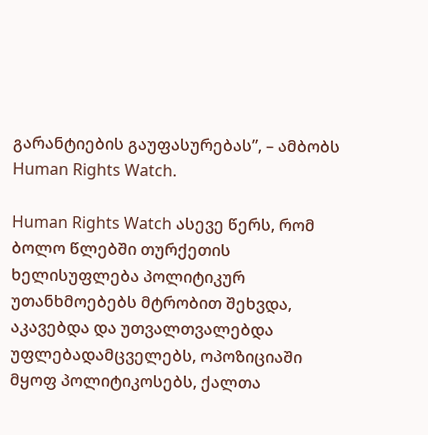გარანტიების გაუფასურებას”, – ამბობს Human Rights Watch.

Human Rights Watch ასევე წერს, რომ ბოლო წლებში თურქეთის ხელისუფლება პოლიტიკურ უთანხმოებებს მტრობით შეხვდა, აკავებდა და უთვალთვალებდა უფლებადამცველებს, ოპოზიციაში მყოფ პოლიტიკოსებს, ქალთა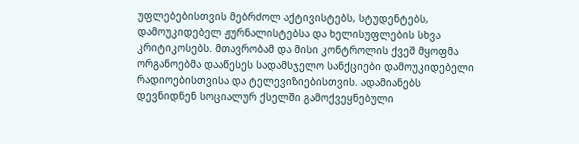უფლებებისთვის მებრძოლ აქტივისტებს, სტუდენტებს, დამოუკიდებელ ჟურნალისტებსა და ხელისუფლების სხვა კრიტიკოსებს. მთავრობამ და მისი კონტროლის ქვეშ მყოფმა ორგანოებმა დააწესეს სადამსჯელო სანქციები დამოუკიდებელი რადიოებისთვისა და ტელევიზიებისთვის. ადამიანებს დევნიდნენ სოციალურ ქსელში გამოქვეყნებული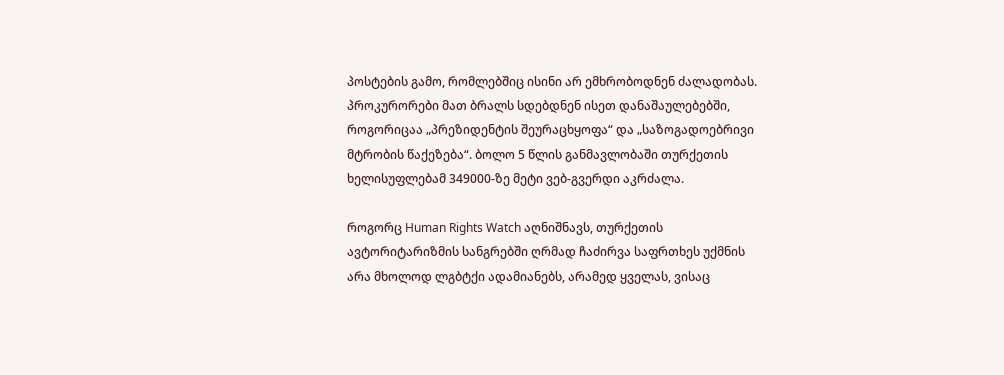პოსტების გამო, რომლებშიც ისინი არ ემხრობოდნენ ძალადობას. პროკურორები მათ ბრალს სდებდნენ ისეთ დანაშაულებებში, როგორიცაა „პრეზიდენტის შეურაცხყოფა“ და „საზოგადოებრივი მტრობის წაქეზება“. ბოლო 5 წლის განმავლობაში თურქეთის ხელისუფლებამ 349000-ზე მეტი ვებ-გვერდი აკრძალა.

როგორც Human Rights Watch აღნიშნავს, თურქეთის ავტორიტარიზმის სანგრებში ღრმად ჩაძირვა საფრთხეს უქმნის არა მხოლოდ ლგბტქი ადამიანებს, არამედ ყველას, ვისაც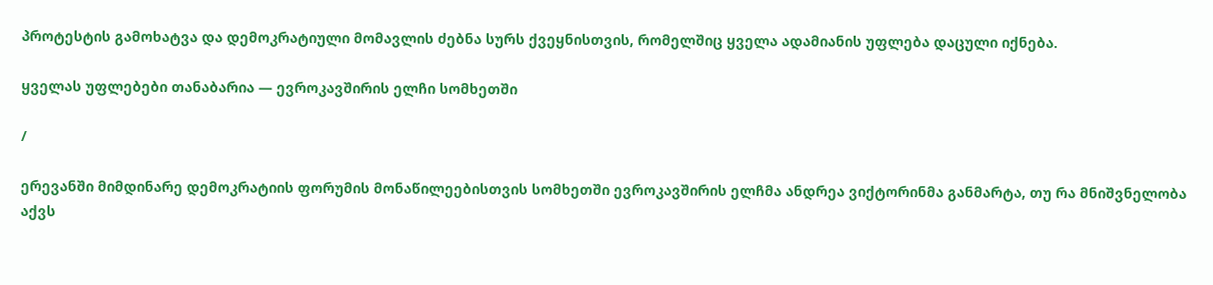პროტესტის გამოხატვა და დემოკრატიული მომავლის ძებნა სურს ქვეყნისთვის, რომელშიც ყველა ადამიანის უფლება დაცული იქნება.

ყველას უფლებები თანაბარია — ევროკავშირის ელჩი სომხეთში

/

ერევანში მიმდინარე დემოკრატიის ფორუმის მონაწილეებისთვის სომხეთში ევროკავშირის ელჩმა ანდრეა ვიქტორინმა განმარტა, თუ რა მნიშვნელობა აქვს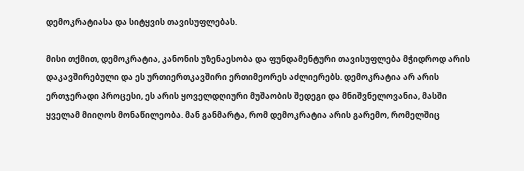დემოკრატიასა და სიტყვის თავისუფლებას.

მისი თქმით, დემოკრატია, კანონის უზენაესობა და ფუნდამენტური თავისუფლება მჭიდროდ არის დაკავშირებული და ეს ურთიერთკავშირი ერთიმეორეს აძლიერებს. დემოკრატია არ არის ერთჯერადი პროცესი, ეს არის ყოველდღიური მუშაობის შედეგი და მნიშვნელოვანია, მასში ყველამ მიიღოს მონაწილეობა. მან განმარტა, რომ დემოკრატია არის გარემო, რომელშიც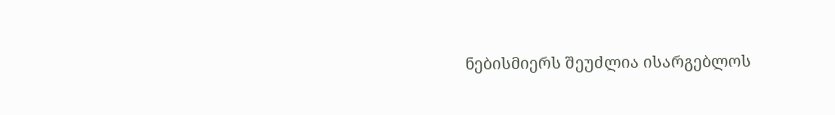ნებისმიერს შეუძლია ისარგებლოს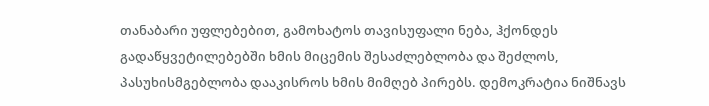თანაბარი უფლებებით, გამოხატოს თავისუფალი ნება, ჰქონდეს გადაწყვეტილებებში ხმის მიცემის შესაძლებლობა და შეძლოს, პასუხისმგებლობა დააკისროს ხმის მიმღებ პირებს. დემოკრატია ნიშნავს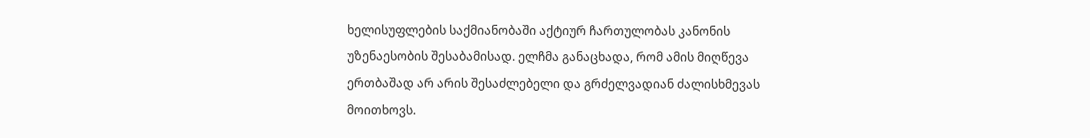ხელისუფლების საქმიანობაში აქტიურ ჩართულობას კანონის უზენაესობის შესაბამისად. ელჩმა განაცხადა, რომ ამის მიღწევა ერთბაშად არ არის შესაძლებელი და გრძელვადიან ძალისხმევას მოითხოვს.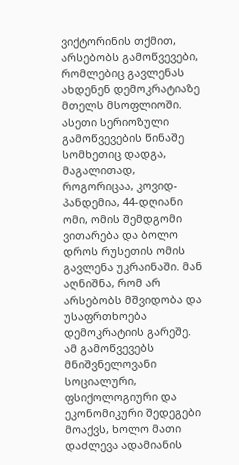ვიქტორინის თქმით, არსებობს გამოწვევები, რომლებიც გავლენას ახდენენ დემოკრატიაზე მთელს მსოფლიოში. ასეთი სერიოზული გამოწვევების წინაშე სომხეთიც დადგა, მაგალითად, როგორიცაა, კოვიდ-პანდემია, 44-დღიანი ომი, ომის შემდგომი ვითარება და ბოლო დროს რუსეთის ომის გავლენა უკრაინაში. მან აღნიშნა, რომ არ არსებობს მშვიდობა და უსაფრთხოება დემოკრატიის გარეშე. ამ გამოწვევებს მნიშვნელოვანი სოციალური, ფსიქოლოგიური და ეკონომიკური შედეგები მოაქვს, ხოლო მათი დაძლევა ადამიანის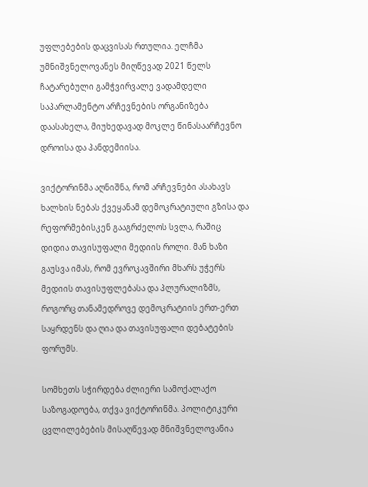უფლებების დაცვისას რთულია. ელჩმა უმნიშვნელოვანეს მიღწევად 2021 წელს ჩატარებული გამჭვირვალე ვადამდელი საპარლამენტო არჩევნების ორგანიზება დაასახელა, მიუხედავად მოკლე წინასაარჩევნო დროისა და პანდემიისა.

ვიქტორინმა აღნიშნა, რომ არჩევნები ასახავს ხალხის ნებას ქვეყანამ დემოკრატიული გზისა და რეფორმებისკენ გააგრძელოს სვლა, რაშიც დიდია თავისუფალი მედიის როლი. მან ხაზი გაუსვა იმას, რომ ევროკავშირი მხარს უჭერს მედიის თავისუფლებასა და პლურალიზმს, როგორც თანამედროვე დემოკრატიის ერთ-ერთ საყრდენს და ღია და თავისუფალი დებატების ფორუმს.

სომხეთს სჭირდება ძლიერი სამოქალაქო საზოგადოება, თქვა ვიქტორინმა. პოლიტიკური ცვლილებების მისაღწევად მნიშვნელოვანია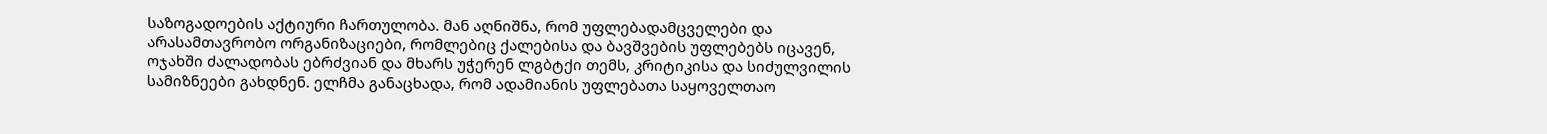საზოგადოების აქტიური ჩართულობა. მან აღნიშნა, რომ უფლებადამცველები და არასამთავრობო ორგანიზაციები, რომლებიც ქალებისა და ბავშვების უფლებებს იცავენ, ოჯახში ძალადობას ებრძვიან და მხარს უჭერენ ლგბტქი თემს, კრიტიკისა და სიძულვილის სამიზნეები გახდნენ. ელჩმა განაცხადა, რომ ადამიანის უფლებათა საყოველთაო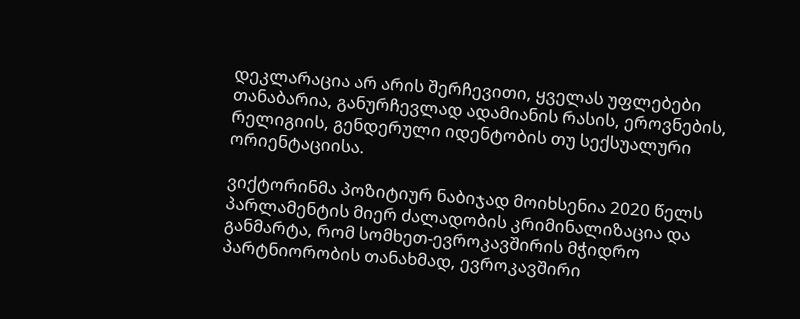დეკლარაცია არ არის შერჩევითი, ყველას უფლებები თანაბარია, განურჩევლად ადამიანის რასის, ეროვნების, რელიგიის, გენდერული იდენტობის თუ სექსუალური ორიენტაციისა.

ვიქტორინმა პოზიტიურ ნაბიჯად მოიხსენია 2020 წელს პარლამენტის მიერ ძალადობის კრიმინალიზაცია და განმარტა, რომ სომხეთ-ევროკავშირის მჭიდრო პარტნიორობის თანახმად, ევროკავშირი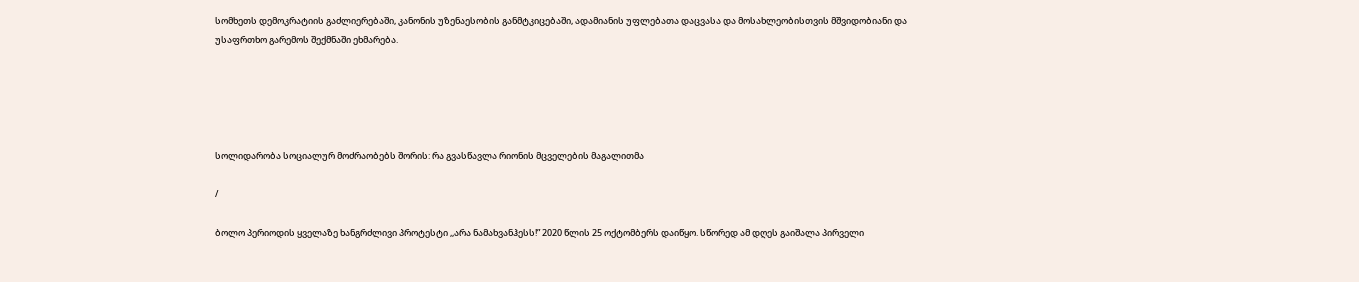სომხეთს დემოკრატიის გაძლიერებაში, კანონის უზენაესობის განმტკიცებაში, ადამიანის უფლებათა დაცვასა და მოსახლეობისთვის მშვიდობიანი და უსაფრთხო გარემოს შექმნაში ეხმარება.





სოლიდარობა სოციალურ მოძრაობებს შორის: რა გვასწავლა რიონის მცველების მაგალითმა

/

ბოლო პერიოდის ყველაზე ხანგრძლივი პროტესტი ,,არა ნამახვანჰესს!” 2020 წლის 25 ოქტომბერს დაიწყო. სწორედ ამ დღეს გაიშალა პირველი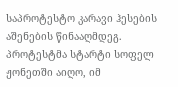საპროტესტო კარავი ჰესების აშენების წინააღმდეგ. პროტესტმა სტარტი სოფელ ჟონეთში აიღო, იმ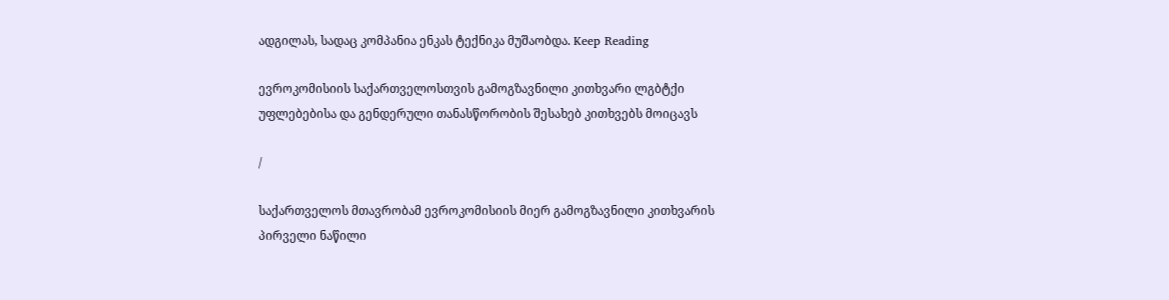ადგილას, სადაც კომპანია ენკას ტექნიკა მუშაობდა. Keep Reading

ევროკომისიის საქართველოსთვის გამოგზავნილი კითხვარი ლგბტქი უფლებებისა და გენდერული თანასწორობის შესახებ კითხვებს მოიცავს

/

საქართველოს მთავრობამ ევროკომისიის მიერ გამოგზავნილი კითხვარის პირველი ნაწილი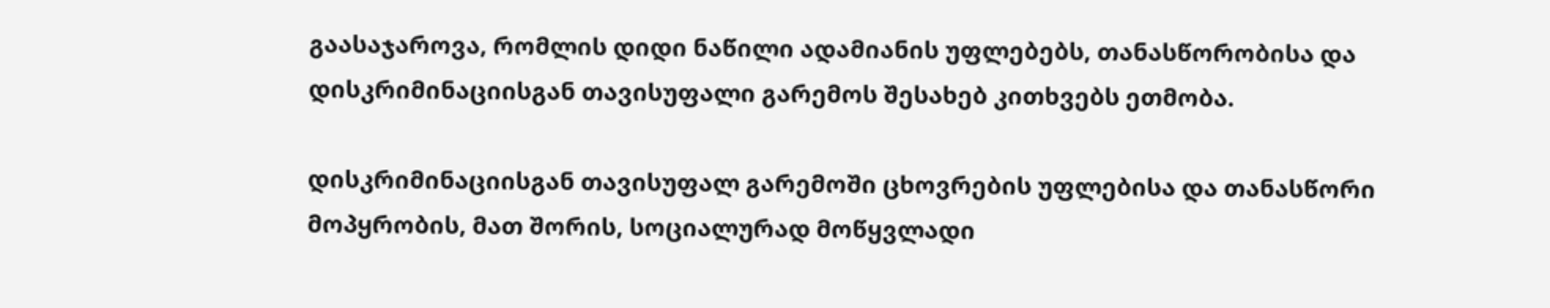გაასაჯაროვა, რომლის დიდი ნაწილი ადამიანის უფლებებს, თანასწორობისა და დისკრიმინაციისგან თავისუფალი გარემოს შესახებ კითხვებს ეთმობა.

დისკრიმინაციისგან თავისუფალ გარემოში ცხოვრების უფლებისა და თანასწორი მოპყრობის, მათ შორის, სოციალურად მოწყვლადი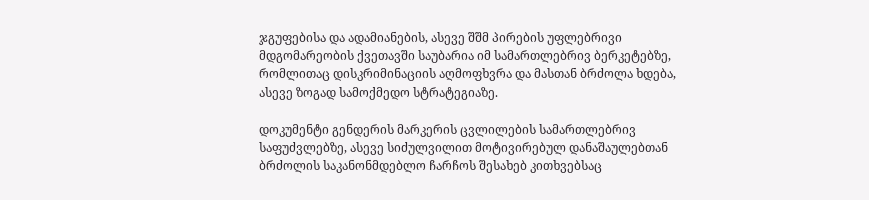ჯგუფებისა და ადამიანების, ასევე შშმ პირების უფლებრივი მდგომარეობის ქვეთავში საუბარია იმ სამართლებრივ ბერკეტებზე, რომლითაც დისკრიმინაციის აღმოფხვრა და მასთან ბრძოლა ხდება, ასევე ზოგად სამოქმედო სტრატეგიაზე.

დოკუმენტი გენდერის მარკერის ცვლილების სამართლებრივ საფუძვლებზე, ასევე სიძულვილით მოტივირებულ დანაშაულებთან ბრძოლის საკანონმდებლო ჩარჩოს შესახებ კითხვებსაც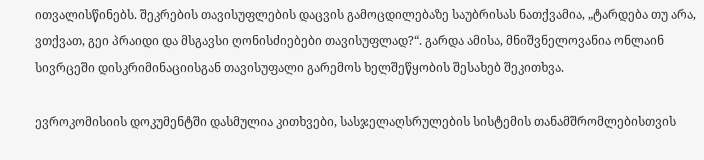ითვალისწინებს. შეკრების თავისუფლების დაცვის გამოცდილებაზე საუბრისას ნათქვამია, „ტარდება თუ არა, ვთქვათ, გეი პრაიდი და მსგავსი ღონისძიებები თავისუფლად?“. გარდა ამისა, მნიშვნელოვანია ონლაინ სივრცეში დისკრიმინაციისგან თავისუფალი გარემოს ხელშეწყობის შესახებ შეკითხვა.

ევროკომისიის დოკუმენტში დასმულია კითხვები, სასჯელაღსრულების სისტემის თანამშრომლებისთვის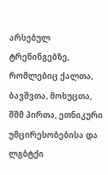არსებულ ტრენინგებზე, რომლებიც ქალთა, ბავშვთა, მოხუცთა, შშმ პირთა, ეთნიკური უმცირესობებისა და ლგბტქი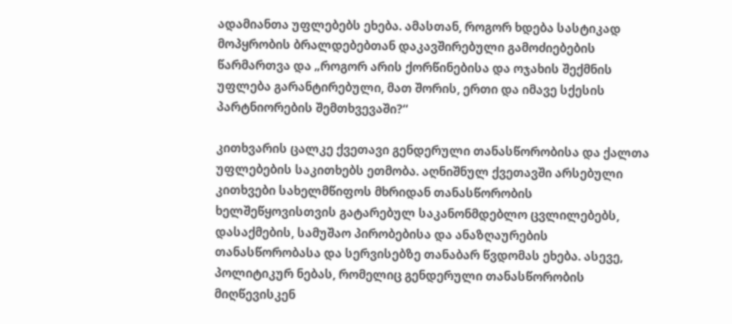ადამიანთა უფლებებს ეხება. ამასთან, როგორ ხდება სასტიკად მოპყრობის ბრალდებებთან დაკავშირებული გამოძიებების წარმართვა და „როგორ არის ქორწინებისა და ოჯახის შექმნის უფლება გარანტირებული, მათ შორის, ერთი და იმავე სქესის პარტნიორების შემთხვევაში?“

კითხვარის ცალკე ქვეთავი გენდერული თანასწორობისა და ქალთა უფლებების საკითხებს ეთმობა. აღნიშნულ ქვეთავში არსებული კითხვები სახელმწიფოს მხრიდან თანასწორობის ხელშეწყოვისთვის გატარებულ საკანონმდებლო ცვლილებებს, დასაქმების, სამუშაო პირობებისა და ანაზღაურების თანასწორობასა და სერვისებზე თანაბარ წვდომას ეხება. ასევე, პოლიტიკურ ნებას, რომელიც გენდერული თანასწორობის მიღწევისკენ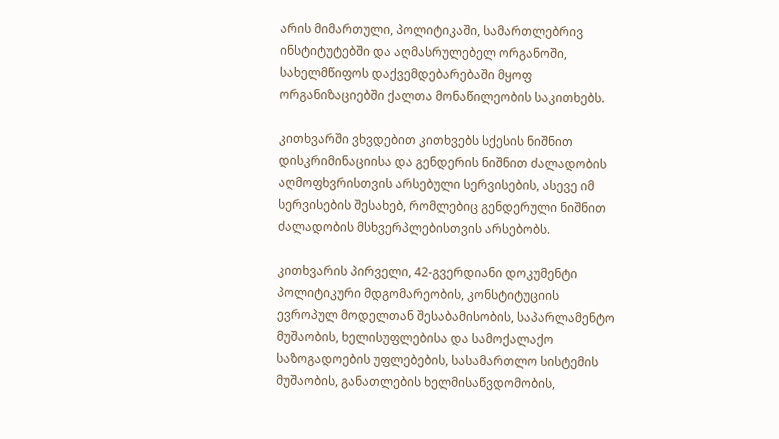არის მიმართული, პოლიტიკაში, სამართლებრივ ინსტიტუტებში და აღმასრულებელ ორგანოში, სახელმწიფოს დაქვემდებარებაში მყოფ ორგანიზაციებში ქალთა მონაწილეობის საკითხებს.

კითხვარში ვხვდებით კითხვებს სქესის ნიშნით დისკრიმინაციისა და გენდერის ნიშნით ძალადობის აღმოფხვრისთვის არსებული სერვისების, ასევე იმ სერვისების შესახებ, რომლებიც გენდერული ნიშნით ძალადობის მსხვერპლებისთვის არსებობს.

კითხვარის პირველი, 42-გვერდიანი დოკუმენტი პოლიტიკური მდგომარეობის, კონსტიტუციის ევროპულ მოდელთან შესაბამისობის, საპარლამენტო მუშაობის, ხელისუფლებისა და სამოქალაქო საზოგადოების უფლებების, სასამართლო სისტემის მუშაობის, განათლების ხელმისაწვდომობის,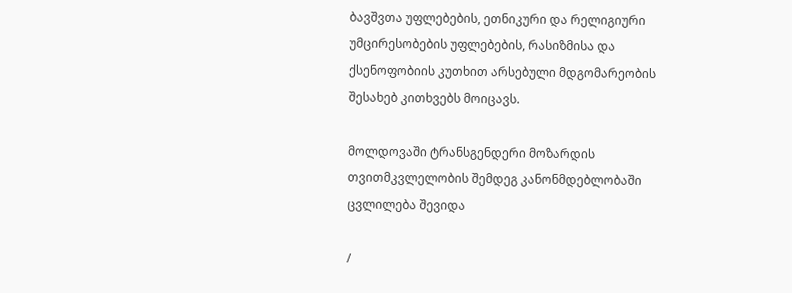ბავშვთა უფლებების, ეთნიკური და რელიგიური უმცირესობების უფლებების, რასიზმისა და ქსენოფობიის კუთხით არსებული მდგომარეობის შესახებ კითხვებს მოიცავს.

მოლდოვაში ტრანსგენდერი მოზარდის თვითმკვლელობის შემდეგ კანონმდებლობაში ცვლილება შევიდა

/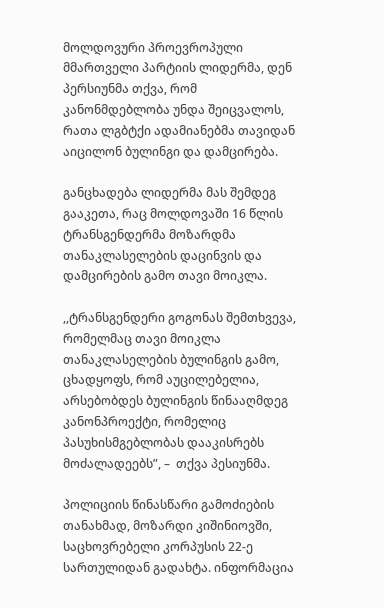მოლდოვური პროევროპული მმართველი პარტიის ლიდერმა, დენ პერსიუნმა თქვა, რომ კანონმდებლობა უნდა შეიცვალოს, რათა ლგბტქი ადამიანებმა თავიდან აიცილონ ბულინგი და დამცირება.

განცხადება ლიდერმა მას შემდეგ გააკეთა, რაც მოლდოვაში 16 წლის ტრანსგენდერმა მოზარდმა თანაკლასელების დაცინვის და დამცირების გამო თავი მოიკლა.

,,ტრანსგენდერი გოგონას შემთხვევა, რომელმაც თავი მოიკლა თანაკლასელების ბულინგის გამო, ცხადყოფს, რომ აუცილებელია, არსებობდეს ბულინგის წინააღმდეგ კანონპროექტი, რომელიც პასუხისმგებლობას დააკისრებს მოძალადეებს”, –  თქვა პესიუნმა.

პოლიციის წინასწარი გამოძიების თანახმად, მოზარდი კიშინიოვში, საცხოვრებელი კორპუსის 22-ე სართულიდან გადახტა. ინფორმაცია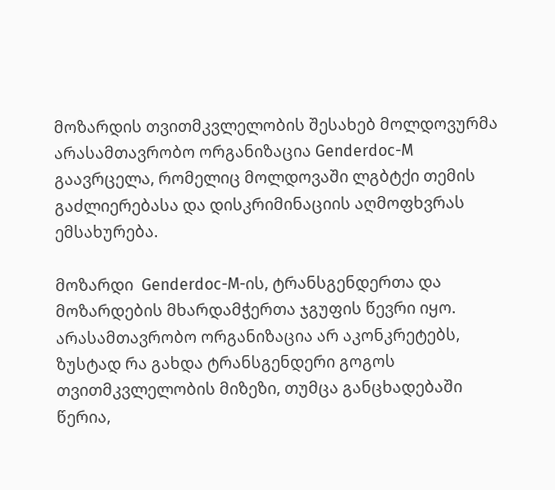მოზარდის თვითმკვლელობის შესახებ მოლდოვურმა არასამთავრობო ორგანიზაცია Genderdoc-M გაავრცელა, რომელიც მოლდოვაში ლგბტქი თემის გაძლიერებასა და დისკრიმინაციის აღმოფხვრას ემსახურება.

მოზარდი  Genderdoc-M-ის, ტრანსგენდერთა და მოზარდების მხარდამჭერთა ჯგუფის წევრი იყო. არასამთავრობო ორგანიზაცია არ აკონკრეტებს, ზუსტად რა გახდა ტრანსგენდერი გოგოს თვითმკვლელობის მიზეზი, თუმცა განცხადებაში წერია,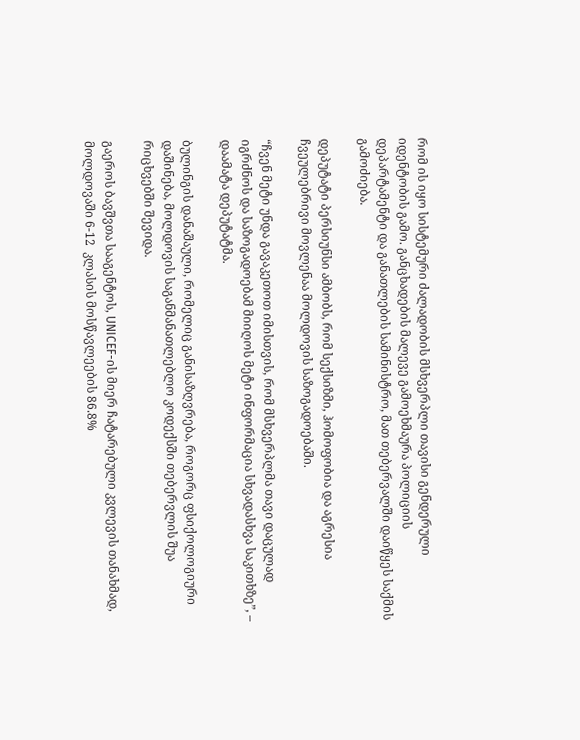რომ ის იყო სისტემური ძალადობის მსხვერპლი თავისი გენდერული იდენტობის გამო. განცხადების მალევე გამოეხმაურა პოლიციის დეპარტამენტი და განათლების სამინისტრო, მათ თებერვალში დაიწყეს საქმის გამოძიება.

დეპუტატი პერსიუნსი ამბობს, რომ სექსიზმი, ჰომოფობია და აგრესია ჩვეულებრივი მოვლენაა მოლდოვის საზოგადოებაში.

“ჩვენ მეტი უნდა გავაკეთოთ იმისთვის, რომ მსხვერპლმა თავი დაცულად იგრძნოს და საზოგადოებამ მიიღოს მეტი ინფორმაცია სხვადასხვა საკითხზე”, – დაამატა დეპუტატმა.

ბულინგის დანაშაული, რომელიც განისაზღვრება, როგორც ფსიქოლოგიური დაშინება, მოლდოვის საგანმანათლებლო კოდექსში თებერვლის შუა რიცხვებში შევიდა.

გაეროს ბავშვთა სააგენტოს, UNICEF-ის მიერ ჩატარებული კვლევის თანახმად, მოლდოვაში 6-12  კლასის მოსწავლეების 86.8%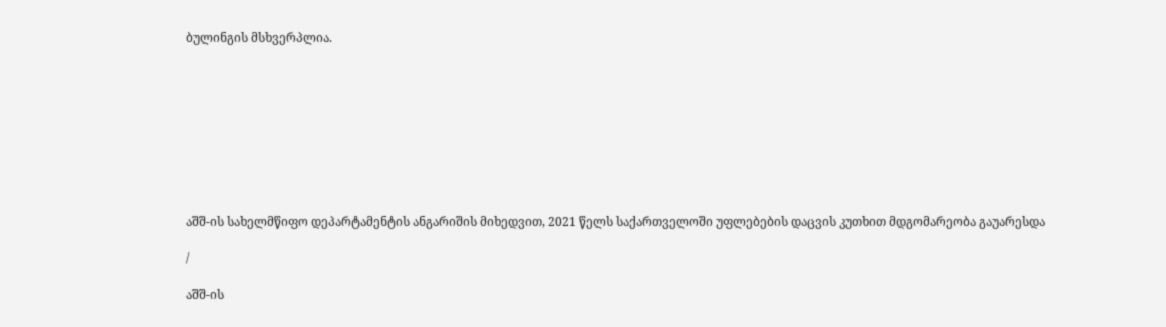ბულინგის მსხვერპლია.









აშშ-ის სახელმწიფო დეპარტამენტის ანგარიშის მიხედვით, 2021 წელს საქართველოში უფლებების დაცვის კუთხით მდგომარეობა გაუარესდა

/

აშშ-ის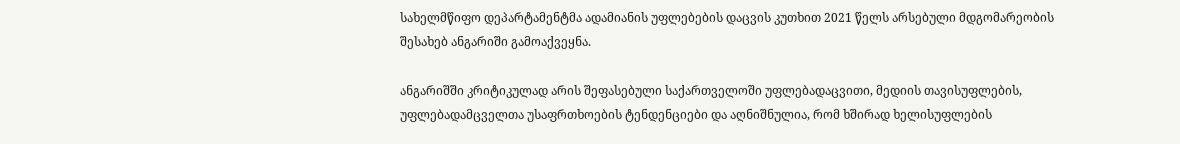სახელმწიფო დეპარტამენტმა ადამიანის უფლებების დაცვის კუთხით 2021 წელს არსებული მდგომარეობის შესახებ ანგარიში გამოაქვეყნა.

ანგარიშში კრიტიკულად არის შეფასებული საქართველოში უფლებადაცვითი, მედიის თავისუფლების, უფლებადამცველთა უსაფრთხოების ტენდენციები და აღნიშნულია, რომ ხშირად ხელისუფლების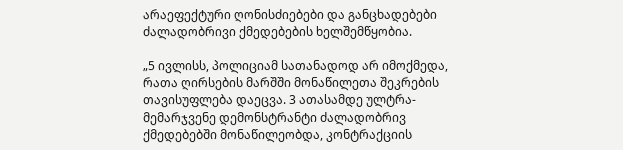არაეფექტური ღონისძიებები და განცხადებები ძალადობრივი ქმედებების ხელშემწყობია.

„5 ივლისს, პოლიციამ სათანადოდ არ იმოქმედა, რათა ღირსების მარშში მონაწილეთა შეკრების თავისუფლება დაეცვა. 3 ათასამდე ულტრა-მემარჯვენე დემონსტრანტი ძალადობრივ ქმედებებში მონაწილეობდა, კონტრაქციის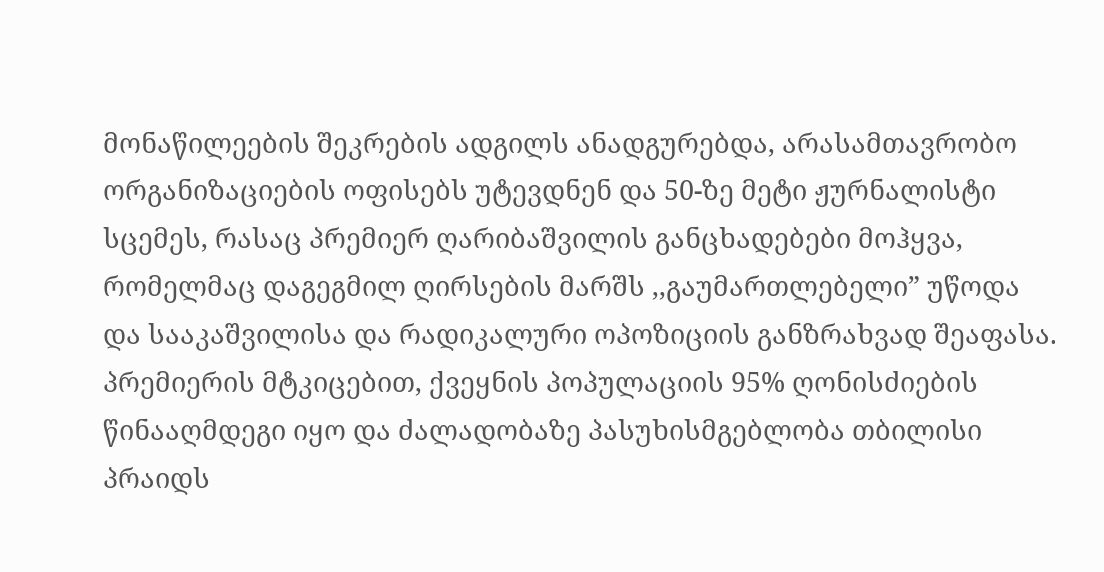მონაწილეების შეკრების ადგილს ანადგურებდა, არასამთავრობო ორგანიზაციების ოფისებს უტევდნენ და 50-ზე მეტი ჟურნალისტი სცემეს, რასაც პრემიერ ღარიბაშვილის განცხადებები მოჰყვა, რომელმაც დაგეგმილ ღირსების მარშს ,,გაუმართლებელი” უწოდა და სააკაშვილისა და რადიკალური ოპოზიციის განზრახვად შეაფასა. პრემიერის მტკიცებით, ქვეყნის პოპულაციის 95% ღონისძიების წინააღმდეგი იყო და ძალადობაზე პასუხისმგებლობა თბილისი პრაიდს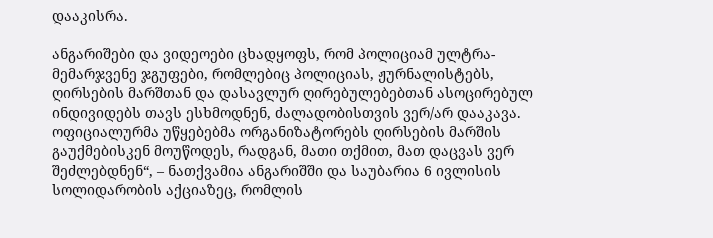დააკისრა.

ანგარიშები და ვიდეოები ცხადყოფს, რომ პოლიციამ ულტრა-მემარჯვენე ჯგუფები, რომლებიც პოლიციას, ჟურნალისტებს, ღირსების მარშთან და დასავლურ ღირებულებებთან ასოცირებულ ინდივიდებს თავს ესხმოდნენ, ძალადობისთვის ვერ/არ დააკავა. ოფიციალურმა უწყებებმა ორგანიზატორებს ღირსების მარშის გაუქმებისკენ მოუწოდეს, რადგან, მათი თქმით, მათ დაცვას ვერ შეძლებდნენ“, – ნათქვამია ანგარიშში და საუბარია 6 ივლისის სოლიდარობის აქციაზეც, რომლის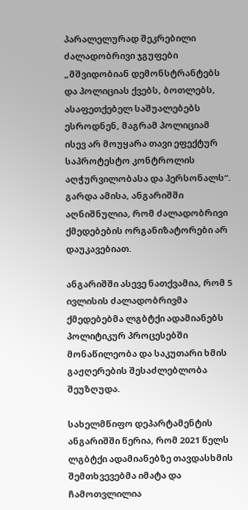პარალელურად შეკრებილი ძალადობრივი ჯგუფები „მშვიდობიან დემონსტრანტებს და პოლიციას ქვებს, ბოთლებს, ასაფეთქებელ საშუალებებს ესროდნენ, მაგრამ პოლიციამ ისევ არ მოუყარა თავი ეფექტურ საპროტესტო კონტროლის აღჭურვილობასა და პერსონალს“. გარდა ამისა, ანგარიშში აღნიშნულია, რომ ძალადობრივი ქმედებების ორგანიზატორები არ დაუკავებიათ.

ანგარიშში ასევე ნათქვამია, რომ 5 ივლისის ძალადობრივმა ქმედებებმა ლგბტქი ადამიანებს პოლიტიკურ პროცესებში მონაწილეობა და საკუთარი ხმის გაჟღერების შესაძლებლობა შეუზღუდა.

სახელმწიფო დეპარტამენტის ანგარიშში წერია, რომ 2021 წელს ლგბტქი ადამიანებზე თავდასხმის შემთხვევებმა იმატა და ჩამოთვლილია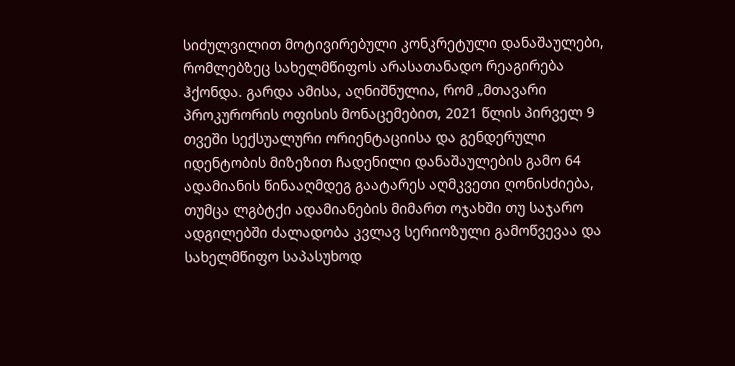სიძულვილით მოტივირებული კონკრეტული დანაშაულები, რომლებზეც სახელმწიფოს არასათანადო რეაგირება ჰქონდა. გარდა ამისა, აღნიშნულია, რომ „მთავარი პროკურორის ოფისის მონაცემებით, 2021 წლის პირველ 9 თვეში სექსუალური ორიენტაციისა და გენდერული იდენტობის მიზეზით ჩადენილი დანაშაულების გამო 64 ადამიანის წინააღმდეგ გაატარეს აღმკვეთი ღონისძიება, თუმცა ლგბტქი ადამიანების მიმართ ოჯახში თუ საჯარო ადგილებში ძალადობა კვლავ სერიოზული გამოწვევაა და სახელმწიფო საპასუხოდ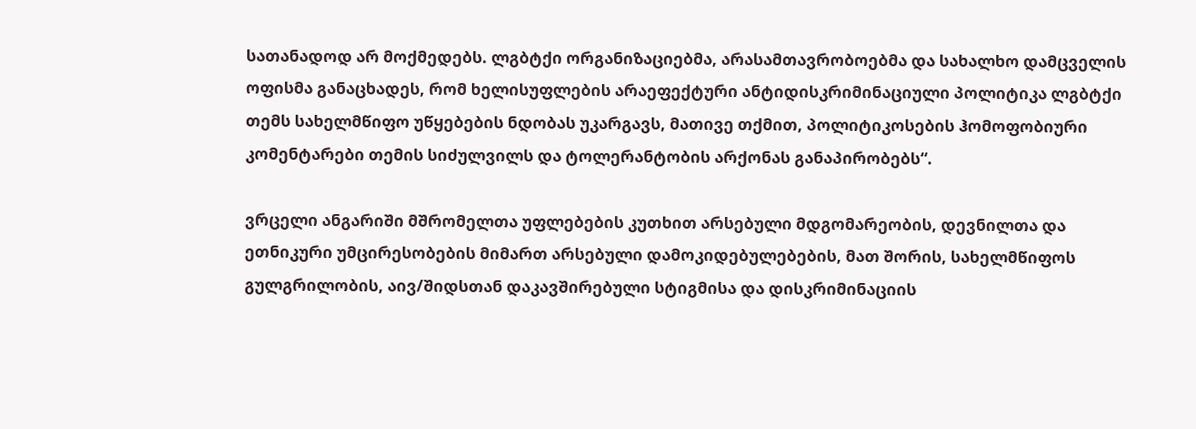სათანადოდ არ მოქმედებს. ლგბტქი ორგანიზაციებმა, არასამთავრობოებმა და სახალხო დამცველის ოფისმა განაცხადეს, რომ ხელისუფლების არაეფექტური ანტიდისკრიმინაციული პოლიტიკა ლგბტქი თემს სახელმწიფო უწყებების ნდობას უკარგავს, მათივე თქმით, პოლიტიკოსების ჰომოფობიური კომენტარები თემის სიძულვილს და ტოლერანტობის არქონას განაპირობებს“.

ვრცელი ანგარიში მშრომელთა უფლებების კუთხით არსებული მდგომარეობის, დევნილთა და ეთნიკური უმცირესობების მიმართ არსებული დამოკიდებულებების, მათ შორის, სახელმწიფოს გულგრილობის, აივ/შიდსთან დაკავშირებული სტიგმისა და დისკრიმინაციის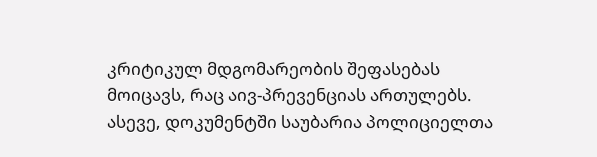კრიტიკულ მდგომარეობის შეფასებას მოიცავს, რაც აივ-პრევენციას ართულებს. ასევე, დოკუმენტში საუბარია პოლიციელთა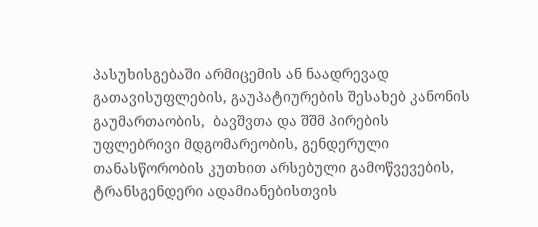პასუხისგებაში არმიცემის ან ნაადრევად გათავისუფლების, გაუპატიურების შესახებ კანონის გაუმართაობის,  ბავშვთა და შშმ პირების უფლებრივი მდგომარეობის, გენდერული თანასწორობის კუთხით არსებული გამოწვევების, ტრანსგენდერი ადამიანებისთვის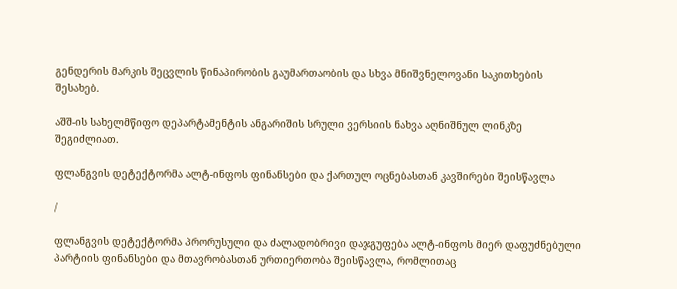გენდერის მარკის შეცვლის წინაპირობის გაუმართაობის და სხვა მნიშვნელოვანი საკითხების შესახებ.

აშშ-ის სახელმწიფო დეპარტამენტის ანგარიშის სრული ვერსიის ნახვა აღნიშნულ ლინკზე შეგიძლიათ.

ფლანგვის დეტექტორმა ალტ-ინფოს ფინანსები და ქართულ ოცნებასთან კავშირები შეისწავლა

/

ფლანგვის დეტექტორმა პრორუსული და ძალადობრივი დაჯგუფება ალტ-ინფოს მიერ დაფუძნებული პარტიის ფინანსები და მთავრობასთან ურთიერთობა შეისწავლა, რომლითაც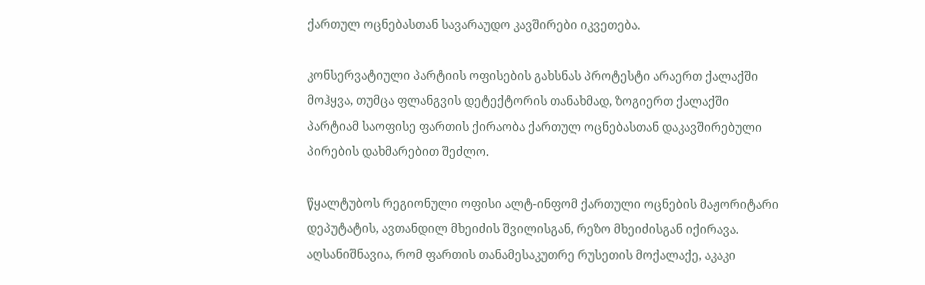ქართულ ოცნებასთან სავარაუდო კავშირები იკვეთება.

კონსერვატიული პარტიის ოფისების გახსნას პროტესტი არაერთ ქალაქში მოჰყვა, თუმცა ფლანგვის დეტექტორის თანახმად, ზოგიერთ ქალაქში პარტიამ საოფისე ფართის ქირაობა ქართულ ოცნებასთან დაკავშირებული პირების დახმარებით შეძლო.

წყალტუბოს რეგიონული ოფისი ალტ-ინფომ ქართული ოცნების მაჟორიტარი დეპუტატის, ავთანდილ მხეიძის შვილისგან, რეზო მხეიძისგან იქირავა. აღსანიშნავია, რომ ფართის თანამესაკუთრე რუსეთის მოქალაქე, აკაკი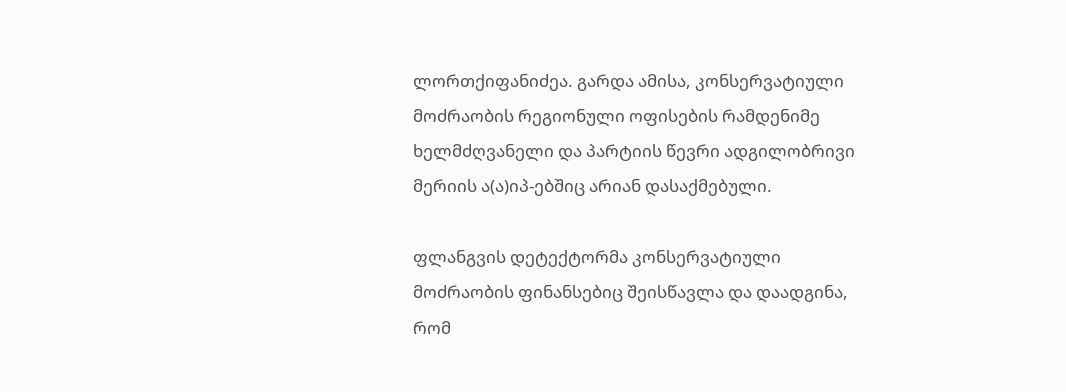ლორთქიფანიძეა. გარდა ამისა, კონსერვატიული მოძრაობის რეგიონული ოფისების რამდენიმე ხელმძღვანელი და პარტიის წევრი ადგილობრივი მერიის ა(ა)იპ-ებშიც არიან დასაქმებული.

ფლანგვის დეტექტორმა კონსერვატიული მოძრაობის ფინანსებიც შეისწავლა და დაადგინა, რომ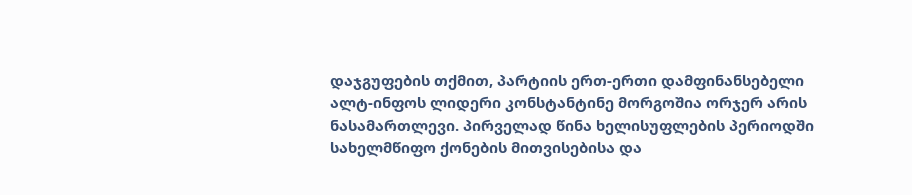დაჯგუფების თქმით, პარტიის ერთ-ერთი დამფინანსებელი ალტ-ინფოს ლიდერი კონსტანტინე მორგოშია ორჯერ არის ნასამართლევი. პირველად წინა ხელისუფლების პერიოდში სახელმწიფო ქონების მითვისებისა და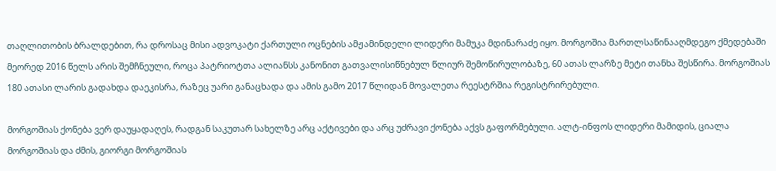თაღლითობის ბრალდებით, რა დროსაც მისი ადვოკატი ქართული ოცნების ამჟამინდელი ლიდერი მამუკა მდინარაძე იყო. მორგოშია მართლსაწინააღმდეგო ქმედებაში მეორედ 2016 წელს არის შემჩნეული, როცა პატრიოტთა ალიანსს კანონით გათვალისიწნებულ წლიურ შემოწირულობაზე, 60 ათას ლარზე მეტი თანხა შესწირა. მორგოშიას 180 ათასი ლარის გადახდა დაეკისრა, რაზეც უარი განაცხადა და ამის გამო 2017 წლიდან მოვალეთა რეესტრშია რეგისტრირებული.

მორგოშიას ქონება ვერ დაუყადაღეს, რადგან საკუთარ სახელზე არც აქტივები და არც უძრავი ქონება აქვს გაფორმებული. ალტ-ინფოს ლიდერი მამიდის, ციალა მორგოშიას და ძმის, გიორგი მორგოშიას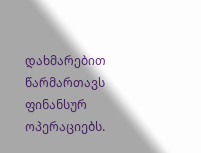დახმარებით წარმართავს ფინანსურ ოპერაციებს.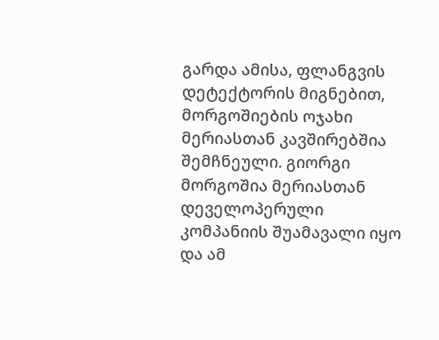გარდა ამისა, ფლანგვის დეტექტორის მიგნებით, მორგოშიების ოჯახი მერიასთან კავშირებშია შემჩნეული. გიორგი მორგოშია მერიასთან დეველოპერული კომპანიის შუამავალი იყო და ამ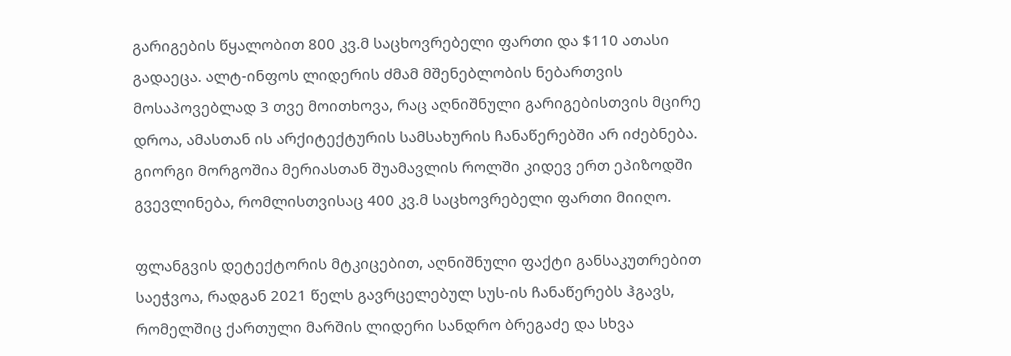გარიგების წყალობით 800 კვ.მ საცხოვრებელი ფართი და $110 ათასი გადაეცა. ალტ-ინფოს ლიდერის ძმამ მშენებლობის ნებართვის მოსაპოვებლად 3 თვე მოითხოვა, რაც აღნიშნული გარიგებისთვის მცირე დროა, ამასთან ის არქიტექტურის სამსახურის ჩანაწერებში არ იძებნება. გიორგი მორგოშია მერიასთან შუამავლის როლში კიდევ ერთ ეპიზოდში გვევლინება, რომლისთვისაც 400 კვ.მ საცხოვრებელი ფართი მიიღო.

ფლანგვის დეტექტორის მტკიცებით, აღნიშნული ფაქტი განსაკუთრებით საეჭვოა, რადგან 2021 წელს გავრცელებულ სუს-ის ჩანაწერებს ჰგავს, რომელშიც ქართული მარშის ლიდერი სანდრო ბრეგაძე და სხვა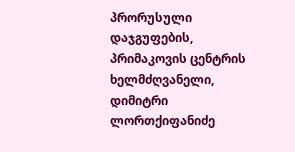პრორუსული დაჯგუფების, პრიმაკოვის ცენტრის ხელმძღვანელი, დიმიტრი ლორთქიფანიძე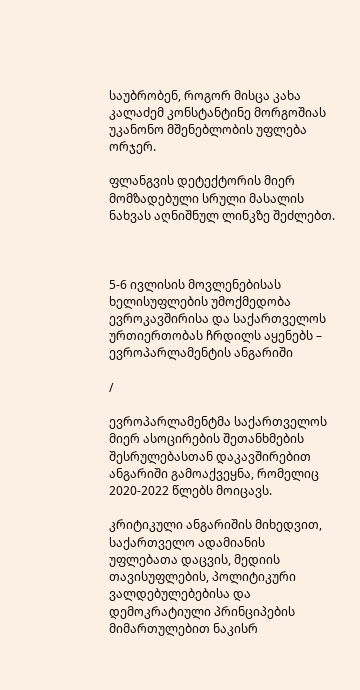საუბრობენ, როგორ მისცა კახა კალაძემ კონსტანტინე მორგოშიას უკანონო მშენებლობის უფლება ორჯერ.

ფლანგვის დეტექტორის მიერ მომზადებული სრული მასალის ნახვას აღნიშნულ ლინკზე შეძლებთ.



5-6 ივლისის მოვლენებისას ხელისუფლების უმოქმედობა ევროკავშირისა და საქართველოს ურთიერთობას ჩრდილს აყენებს – ევროპარლამენტის ანგარიში

/

ევროპარლამენტმა საქართველოს მიერ ასოცირების შეთანხმების შესრულებასთან დაკავშირებით ანგარიში გამოაქვეყნა, რომელიც 2020-2022 წლებს მოიცავს.

კრიტიკული ანგარიშის მიხედვით, საქართველო ადამიანის უფლებათა დაცვის, მედიის თავისუფლების, პოლიტიკური ვალდებულებებისა და დემოკრატიული პრინციპების მიმართულებით ნაკისრ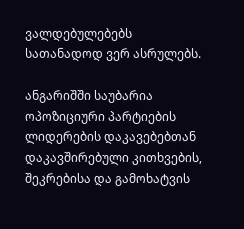ვალდებულებებს სათანადოდ ვერ ასრულებს.

ანგარიშში საუბარია ოპოზიციური პარტიების ლიდერების დაკავებებთან დაკავშირებული კითხვების, შეკრებისა და გამოხატვის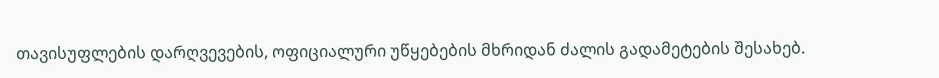თავისუფლების დარღვევების, ოფიციალური უწყებების მხრიდან ძალის გადამეტების შესახებ.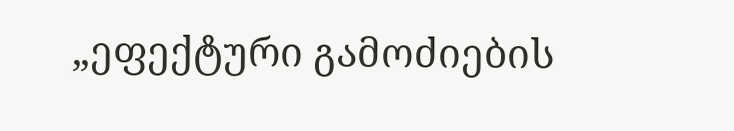„ეფექტური გამოძიების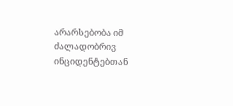არარსებობა იმ ძალადობრივ ინციდენტებთან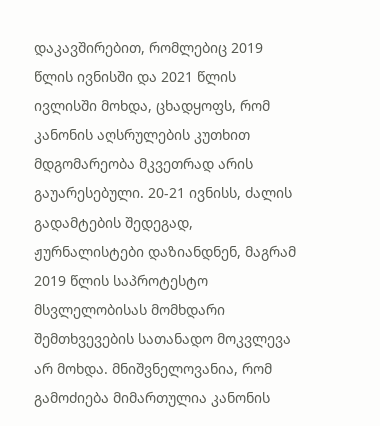დაკავშირებით, რომლებიც 2019 წლის ივნისში და 2021 წლის ივლისში მოხდა, ცხადყოფს, რომ კანონის აღსრულების კუთხით მდგომარეობა მკვეთრად არის გაუარესებული. 20-21 ივნისს, ძალის გადამტების შედეგად, ჟურნალისტები დაზიანდნენ, მაგრამ 2019 წლის საპროტესტო მსვლელობისას მომხდარი შემთხვევების სათანადო მოკვლევა არ მოხდა. მნიშვნელოვანია, რომ გამოძიება მიმართულია კანონის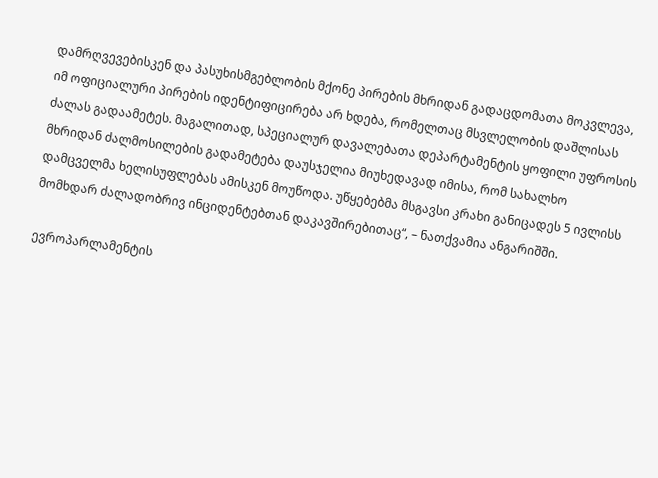დამრღვევებისკენ და პასუხისმგებლობის მქონე პირების მხრიდან გადაცდომათა მოკვლევა, იმ ოფიციალური პირების იდენტიფიცირება არ ხდება, რომელთაც მსვლელობის დაშლისას ძალას გადაამეტეს. მაგალითად, სპეციალურ დავალებათა დეპარტამენტის ყოფილი უფროსის მხრიდან ძალმოსილების გადამეტება დაუსჯელია მიუხედავად იმისა, რომ სახალხო დამცველმა ხელისუფლებას ამისკენ მოუწოდა. უწყებებმა მსგავსი კრახი განიცადეს 5 ივლისს მომხდარ ძალადობრივ ინციდენტებთან დაკავშირებითაც“, – ნათქვამია ანგარიშში.

ევროპარლამენტის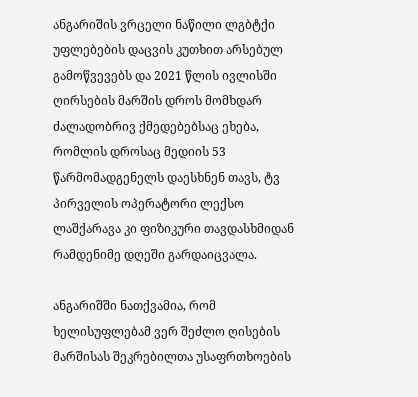ანგარიშის ვრცელი ნაწილი ლგბტქი უფლებების დაცვის კუთხით არსებულ გამოწვევებს და 2021 წლის ივლისში ღირსების მარშის დროს მომხდარ ძალადობრივ ქმედებებსაც ეხება, რომლის დროსაც მედიის 53 წარმომადგენელს დაესხნენ თავს, ტვ პირველის ოპერატორი ლექსო ლაშქარავა კი ფიზიკური თავდასხმიდან რამდენიმე დღეში გარდაიცვალა.

ანგარიშში ნათქვამია, რომ ხელისუფლებამ ვერ შეძლო ღისების მარშისას შეკრებილთა უსაფრთხოების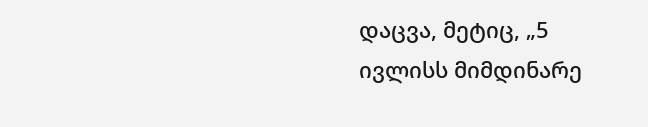დაცვა, მეტიც, „5 ივლისს მიმდინარე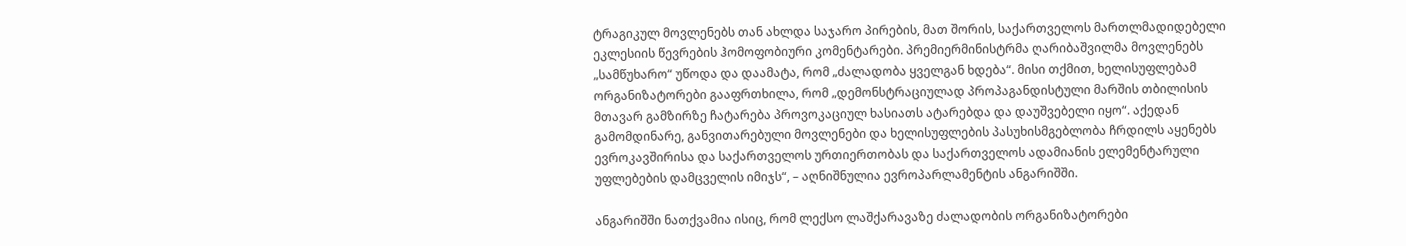ტრაგიკულ მოვლენებს თან ახლდა საჯარო პირების, მათ შორის, საქართველოს მართლმადიდებელი ეკლესიის წევრების ჰომოფობიური კომენტარები. პრემიერმინისტრმა ღარიბაშვილმა მოვლენებს „სამწუხარო“ უწოდა და დაამატა, რომ „ძალადობა ყველგან ხდება“. მისი თქმით, ხელისუფლებამ ორგანიზატორები გააფრთხილა, რომ „დემონსტრაციულად პროპაგანდისტული მარშის თბილისის მთავარ გამზირზე ჩატარება პროვოკაციულ ხასიათს ატარებდა და დაუშვებელი იყო“. აქედან გამომდინარე, განვითარებული მოვლენები და ხელისუფლების პასუხისმგებლობა ჩრდილს აყენებს ევროკავშირისა და საქართველოს ურთიერთობას და საქართველოს ადამიანის ელემენტარული უფლებების დამცველის იმიჯს“, – აღნიშნულია ევროპარლამენტის ანგარიშში.

ანგარიშში ნათქვამია ისიც, რომ ლექსო ლაშქარავაზე ძალადობის ორგანიზატორები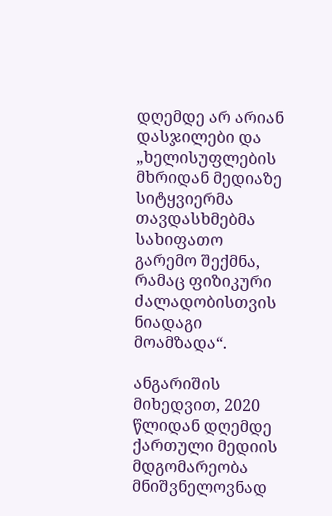დღემდე არ არიან დასჯილები და „ხელისუფლების მხრიდან მედიაზე სიტყვიერმა თავდასხმებმა სახიფათო გარემო შექმნა, რამაც ფიზიკური ძალადობისთვის ნიადაგი მოამზადა“.

ანგარიშის მიხედვით, 2020 წლიდან დღემდე ქართული მედიის მდგომარეობა მნიშვნელოვნად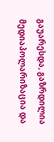გაუარესდა, გაზრდილია მედიაპოლარიზაცია და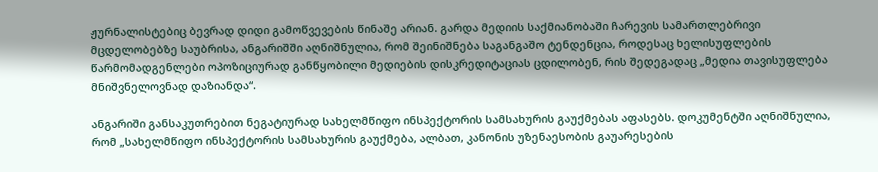ჟურნალისტებიც ბევრად დიდი გამოწვევების წინაშე არიან. გარდა მედიის საქმიანობაში ჩარევის სამართლებრივი მცდელობებზე საუბრისა, ანგარიშში აღნიშნულია, რომ შეინიშნება საგანგაშო ტენდენცია, როდესაც ხელისუფლების წარმომადგენლები ოპოზიციურად განწყობილი მედიების დისკრედიტაციას ცდილობენ, რის შედეგადაც „მედია თავისუფლება მნიშვნელოვნად დაზიანდა“.

ანგარიში განსაკუთრებით ნეგატიურად სახელმწიფო ინსპექტორის სამსახურის გაუქმებას აფასებს. დოკუმენტში აღნიშნულია, რომ „სახელმწიფო ინსპექტორის სამსახურის გაუქმება, ალბათ, კანონის უზენაესობის გაუარესების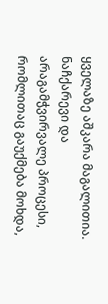ყველაზე აშკარა მაგალითია. ნაჩქარევი და არაგამჭვირვალე პროცესი, რომლითაც გაუქმება მოხდა,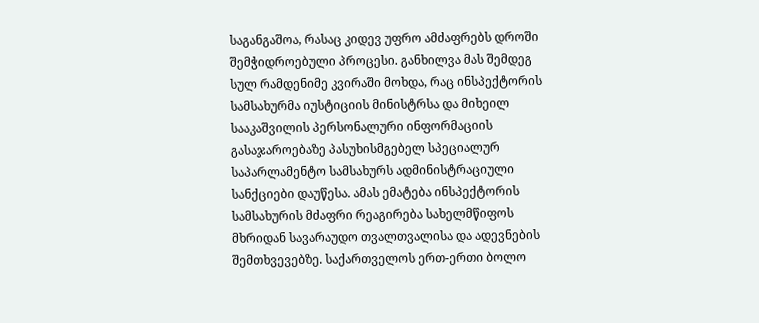საგანგაშოა, რასაც კიდევ უფრო ამძაფრებს დროში შემჭიდროებული პროცესი. განხილვა მას შემდეგ სულ რამდენიმე კვირაში მოხდა, რაც ინსპექტორის სამსახურმა იუსტიციის მინისტრსა და მიხეილ სააკაშვილის პერსონალური ინფორმაციის გასაჯაროებაზე პასუხისმგებელ სპეციალურ საპარლამენტო სამსახურს ადმინისტრაციული სანქციები დაუწესა. ამას ემატება ინსპექტორის სამსახურის მძაფრი რეაგირება სახელმწიფოს მხრიდან სავარაუდო თვალთვალისა და ადევნების შემთხვევებზე. საქართველოს ერთ-ერთი ბოლო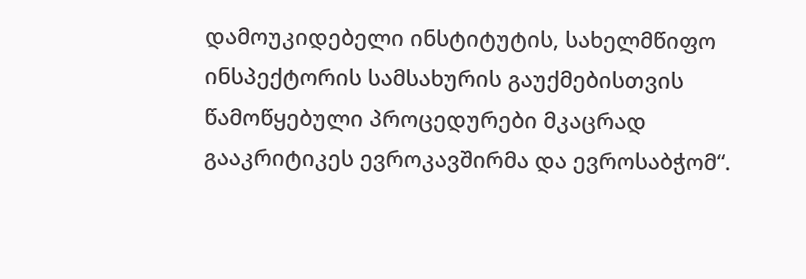დამოუკიდებელი ინსტიტუტის, სახელმწიფო ინსპექტორის სამსახურის გაუქმებისთვის წამოწყებული პროცედურები მკაცრად გააკრიტიკეს ევროკავშირმა და ევროსაბჭომ“.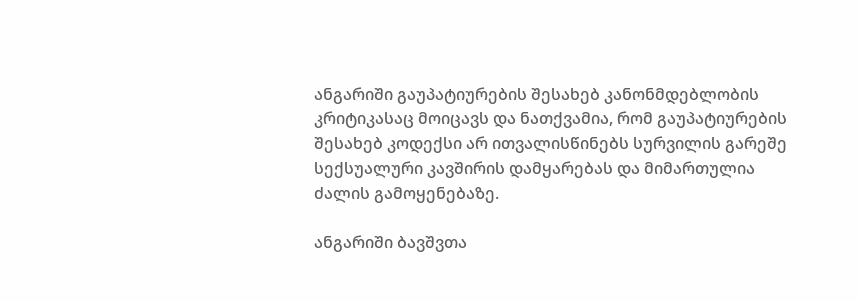ანგარიში გაუპატიურების შესახებ კანონმდებლობის კრიტიკასაც მოიცავს და ნათქვამია, რომ გაუპატიურების შესახებ კოდექსი არ ითვალისწინებს სურვილის გარეშე სექსუალური კავშირის დამყარებას და მიმართულია ძალის გამოყენებაზე.

ანგარიში ბავშვთა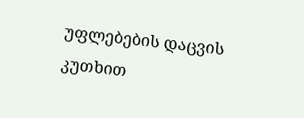უფლებების დაცვის კუთხით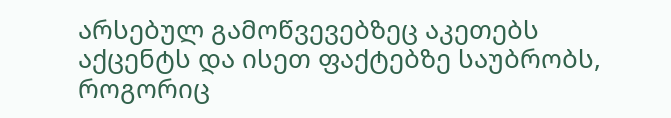არსებულ გამოწვევებზეც აკეთებს აქცენტს და ისეთ ფაქტებზე საუბრობს, როგორიც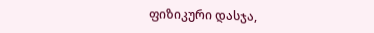ფიზიკური დასჯა,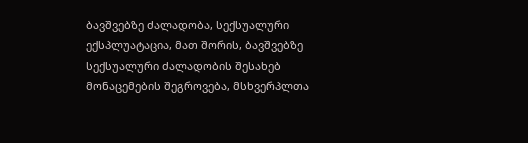ბავშვებზე ძალადობა, სექსუალური ექსპლუატაცია, მათ შორის, ბავშვებზე სექსუალური ძალადობის შესახებ მონაცემების შეგროვება, მსხვერპლთა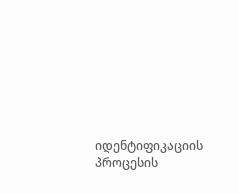იდენტიფიკაციის პროცესის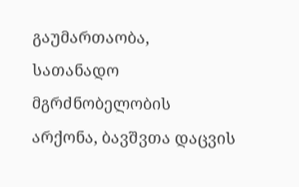გაუმართაობა, სათანადო მგრძნობელობის არქონა, ბავშვთა დაცვის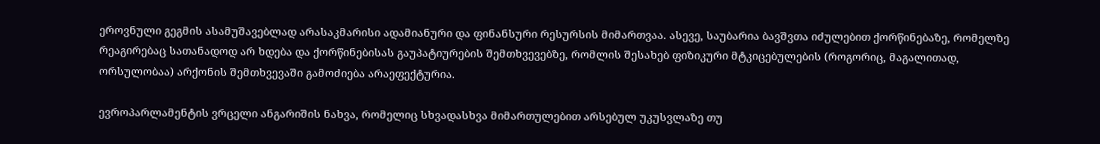ეროვნული გეგმის ასამუშავებლად არასაკმარისი ადამიანური და ფინანსური რესურსის მიმართვაა. ასევე, საუბარია ბავშვთა იძულებით ქორწინებაზე, რომელზე რეაგირებაც სათანადოდ არ ხდება და ქორწინებისას გაუპატიურების შემთხვევებზე, რომლის შესახებ ფიზიკური მტკიცებულების (როგორიც, მაგალითად, ორსულობაა) არქონის შემთხვევაში გამოძიება არაეფექტურია.

ევროპარლამენტის ვრცელი ანგარიშის ნახვა, რომელიც სხვადასხვა მიმართულებით არსებულ უკუსვლაზე თუ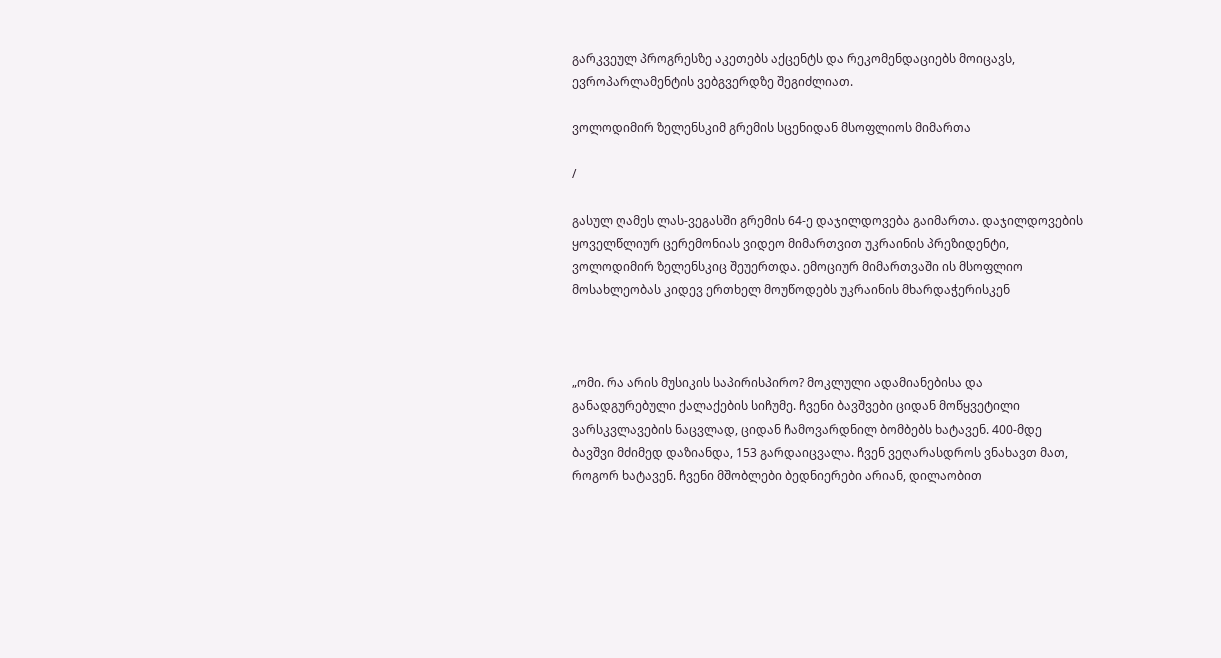გარკვეულ პროგრესზე აკეთებს აქცენტს და რეკომენდაციებს მოიცავს, ევროპარლამენტის ვებგვერდზე შეგიძლიათ.

ვოლოდიმირ ზელენსკიმ გრემის სცენიდან მსოფლიოს მიმართა

/

გასულ ღამეს ლას-ვეგასში გრემის 64-ე დაჯილდოვება გაიმართა. დაჯილდოვების ყოველწლიურ ცერემონიას ვიდეო მიმართვით უკრაინის პრეზიდენტი, ვოლოდიმირ ზელენსკიც შეუერთდა. ემოციურ მიმართვაში ის მსოფლიო მოსახლეობას კიდევ ერთხელ მოუწოდებს უკრაინის მხარდაჭერისკენ



„ომი. რა არის მუსიკის საპირისპირო? მოკლული ადამიანებისა და განადგურებული ქალაქების სიჩუმე. ჩვენი ბავშვები ციდან მოწყვეტილი ვარსკვლავების ნაცვლად, ციდან ჩამოვარდნილ ბომბებს ხატავენ. 400-მდე ბავშვი მძიმედ დაზიანდა, 153 გარდაიცვალა. ჩვენ ვეღარასდროს ვნახავთ მათ, როგორ ხატავენ. ჩვენი მშობლები ბედნიერები არიან, დილაობით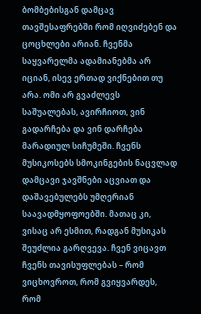ბომბებისგან დამცავ თავშესაფრებში რომ იღვიძებენ და ცოცხლები არიან. ჩვენმა საყვარელმა ადამიანებმა არ იციან, ისევ ერთად ვიქნებით თუ არა. ომი არ გვაძლევს საშუალებას, ავირჩიოთ, ვინ გადარჩება და ვინ დარჩება მარადიულ სიჩუმეში. ჩვენს მუსიკოსებს სმოკინგების ნაცვლად დამცავი ჯავშნები აცვიათ და დაშავებულებს უმღერიან საავადმყოფოებში. მათაც კი, ვისაც არ ესმით, რადგან მუსიკას შეუძლია გარღვევა. ჩვენ ვიცავთ ჩვენს თავისუფლებას – რომ ვიცხოვროთ, რომ გვიყვარდეს, რომ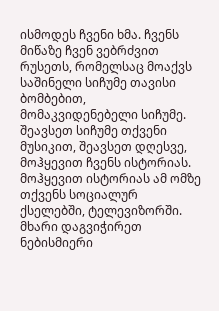ისმოდეს ჩვენი ხმა. ჩვენს მიწაზე ჩვენ ვებრძვით რუსეთს, რომელსაც მოაქვს საშინელი სიჩუმე თავისი ბომბებით, მომაკვიდენებელი სიჩუმე. შეავსეთ სიჩუმე თქვენი მუსიკით, შეავსეთ დღესვე, მოჰყევით ჩვენს ისტორიას. მოჰყევით ისტორიას ამ ომზე თქვენს სოციალურ ქსელებში, ტელევიზორში. მხარი დაგვიჭირეთ ნებისმიერი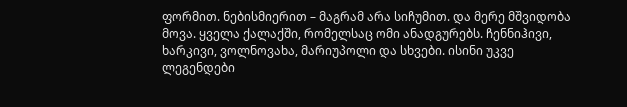ფორმით. ნებისმიერით – მაგრამ არა სიჩუმით. და მერე მშვიდობა მოვა. ყველა ქალაქში, რომელსაც ომი ანადგურებს. ჩენნიჰივი, ხარკივი, ვოლნოვახა, მარიუპოლი და სხვები. ისინი უკვე ლეგენდები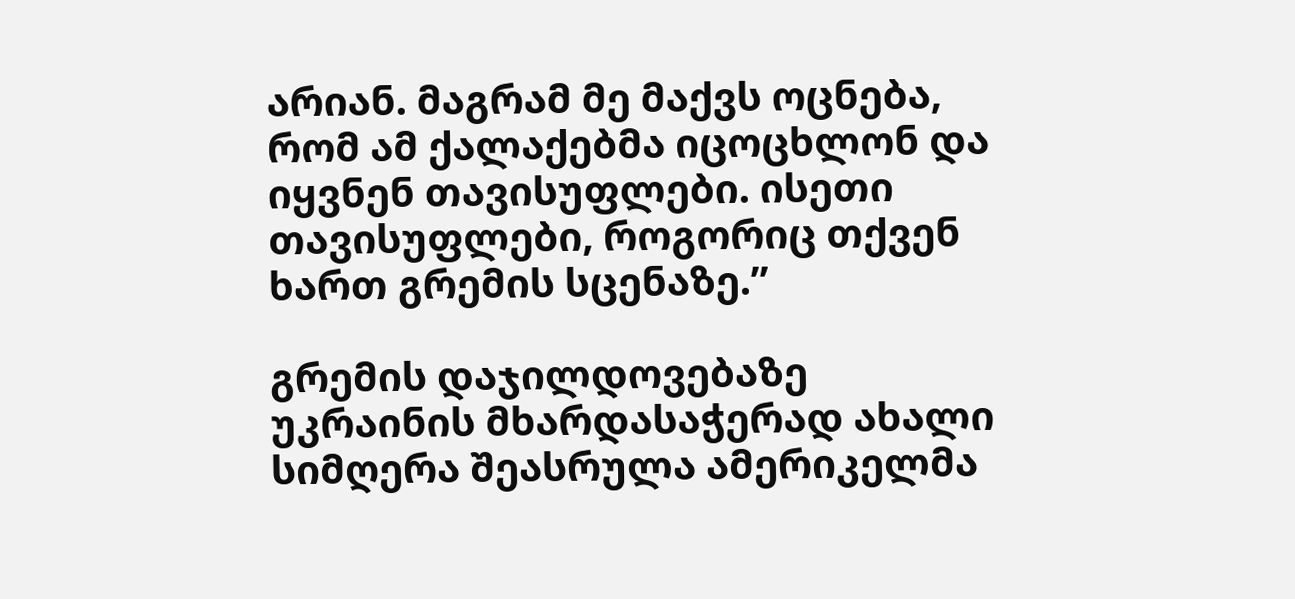არიან. მაგრამ მე მაქვს ოცნება, რომ ამ ქალაქებმა იცოცხლონ და იყვნენ თავისუფლები. ისეთი თავისუფლები, როგორიც თქვენ ხართ გრემის სცენაზე.’’

გრემის დაჯილდოვებაზე უკრაინის მხარდასაჭერად ახალი სიმღერა შეასრულა ამერიკელმა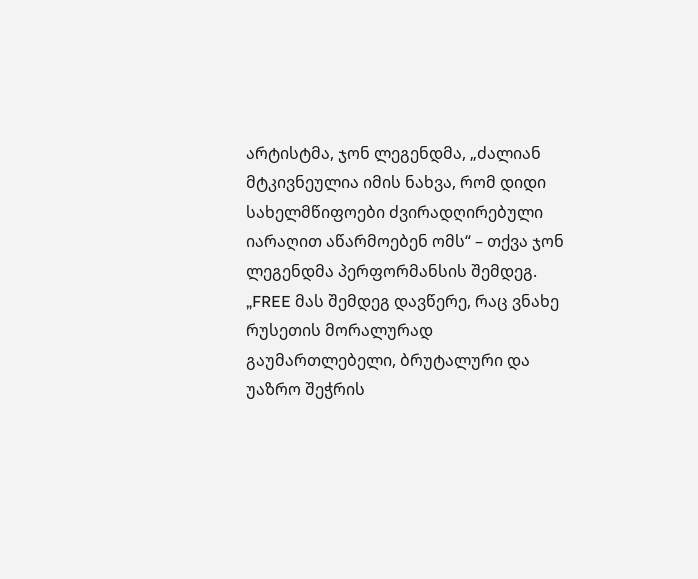არტისტმა, ჯონ ლეგენდმა, „ძალიან მტკივნეულია იმის ნახვა, რომ დიდი სახელმწიფოები ძვირადღირებული იარაღით აწარმოებენ ომს“ – თქვა ჯონ ლეგენდმა პერფორმანსის შემდეგ. „FREE მას შემდეგ დავწერე, რაც ვნახე რუსეთის მორალურად გაუმართლებელი, ბრუტალური და უაზრო შეჭრის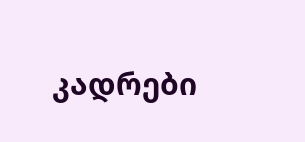კადრები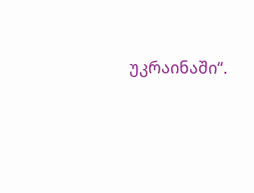უკრაინაში“.